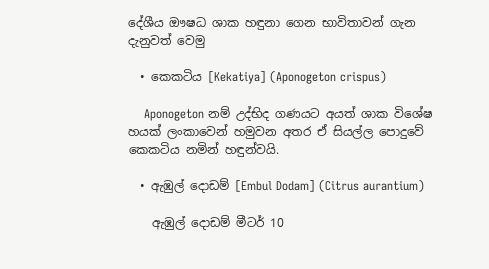දේශීය ඖෂධ ශාක හඳුනා ගෙන භාවිතාවන් ගැන දැනුවත් වෙමු

  • කෙකටිය [Kekatiya] (Aponogeton crispus)

    Aponogeton නම් උද්භිද ගණයට අයත් ශාක විශේෂ හයක් ලංකාවෙන් හමුවන අතර ඒ සියල්ල පොදුවේ කෙකටිය නමින් හඳුන්වයි.

  • ඇඹුල් දොඩම් [Embul Dodam] (Citrus aurantium)

    ඇඹුල් දොඩම් මීටර් 10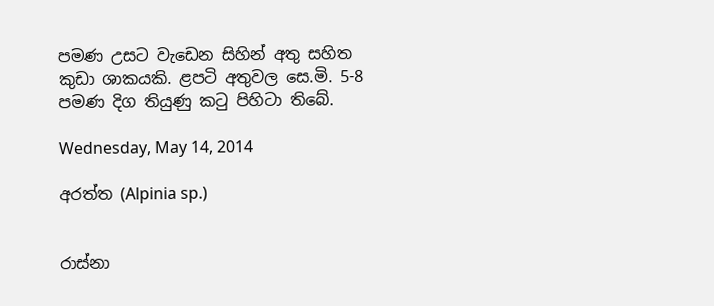පමණ උසට වැඩෙන සිහින් අතු සහිත කුඩා ශාකයකි. ළපටි අතුවල සෙ.මි. 5-8 පමණ දිග තියුණු කටු පිහිටා තිබේ.

Wednesday, May 14, 2014

අරත්ත (Alpinia sp.)


රාස්නා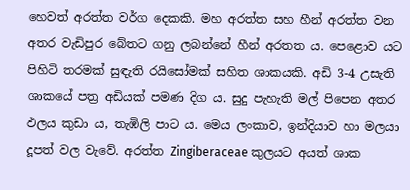හෙවත් අරත්ත වර්ග දෙකකි. මහ අරත්ත සහ හීන් අරත්ත වන අතර වැඩිපුර බේතට ගනු ලබන්නේ හීන් අරතත ය. පෙළොව යට පිහිටි තරමක් සුඳැති රයිසෝමක් සහිත ශාකයකි. අඩි 3-4 උසැති ශාකයේ පත්‍ර අඩියක් පමණ දිග ය. සුදු පැහැති මල් පිපෙන අතර ඵලය කුඩා ය, තැඹිලි පාට ය. මෙය ලංකාව, ඉන්දියාව හා මලයා දූපත් වල වැවේ. අරත්ත Zingiberaceae කුලයට අයත් ශාක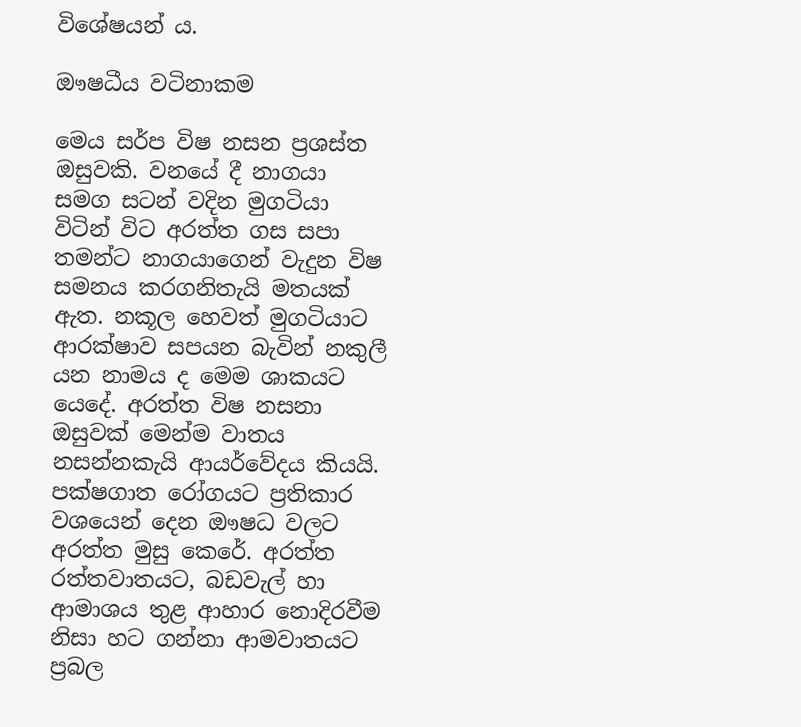විශේෂයන් ය.

ඖෂධීය වටිනාකම

මෙය සර්ප විෂ නසන ප්‍රශස්ත ඔසුවකි. වනයේ දී නාගයා සමග සටන් වදින මුගටියා විටින් විට අරත්ත ගස සපා තමන්ට නාගයාගෙන් වැදුන විෂ සමනය කරගනිතැයි මතයක් ඇත. නකූල හෙවත් මුගටියාට ආරක්ෂාව සපයන බැවින් නකුලී යන නාමය ද මෙම ශාකයට යෙදේ. අරත්ත විෂ නසනා ඔසුවක් මෙන්ම වාතය නසන්නකැයි ආයර්වේදය කියයි. පක්ෂගාත රෝගයට ප්‍රතිකාර වශයෙන් දෙන ඖෂධ වලට අරත්ත මුසු කෙරේ. අරත්ත රත්තවාතයට, බඩවැල් හා ආමාශය තුළ ආහාර නොදිරවීම නිසා හට ගන්නා ආමවාතයට ප්‍රබල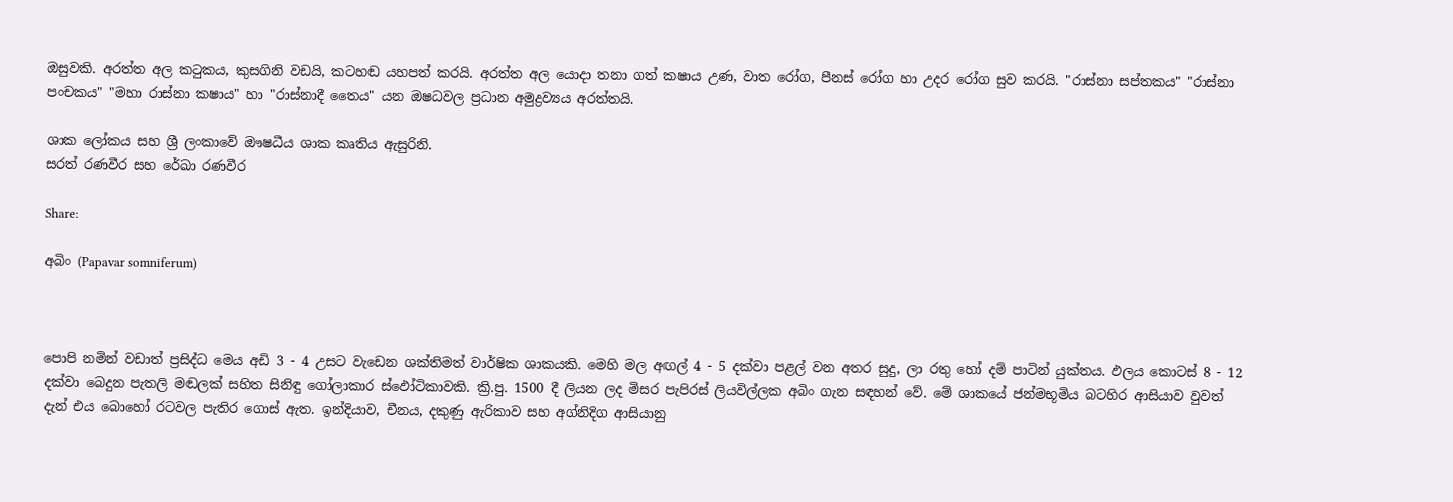ඔසුවකි. අරත්ත අල කටුකය, කුසගිනි වඩයි, කටහඬ යහපත් කරයි. අරත්ත අල යොදා තනා ගත් කෂාය උණ, වාත රෝග, පීනස් රෝග හා උදර රෝග සුව කරයි. "රාස්නා සප්තකය" "රාස්නා පංචකය" "මහා රාස්නා කෂාය" හා "රාස්නාදී තෛය" යන ඔෂධවල ප්‍රධාන අමුද්‍රව්‍යය අරත්තයි.

ශාක ලෝකය සහ ශ්‍රී ලංකාවේ ඖෂධීය ශාක කෘතිය ඇසුරිනි.
සරත් රණවීර සහ රේඛා රණවීර

Share:

අබිං (Papavar somniferum)



පොපි නමින් වඩාත් ප්‍රසිද්ධ මෙය අඩි 3 - 4 උසට වැඩෙන ශක්තිමත් වාර්ෂික ශාකයකි. මෙහි මල අඟල් 4 - 5 දක්වා පළල් වන අතර සුදු, ලා රතු හෝ දම් පාටින් යුක්තය. ඵලය කොටස් 8 - 12 දක්වා බෙදුන පැතලි මඬලක් සහිත සිනිඳු ගෝලාකාර ස්ඵෝටිකාවකි. ක්‍රි.පු. 1500 දී ලියන ලද මිසර පැපිරස් ලියවිල්ලක අබිං ගැන සඳහන් වේ. මේ ශාකයේ ජන්මභූමිය බටහිර ආසියාව වුවත් දැන් එය බොහෝ රටවල පැතිර ගොස් ඇත. ඉන්දියාව, චීනය, දකුණු ඇරිකාව සහ අග්නිදිග ආසියානු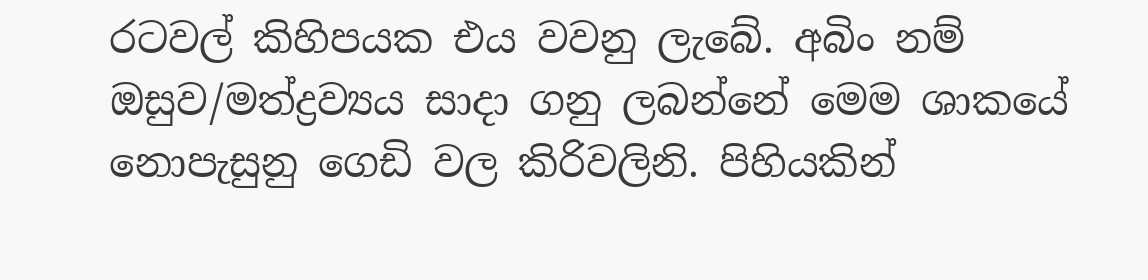රටවල් කිහිපයක එය වවනු ලැබේ. අබිං නම් ඔසුව/මත්ද්‍රව්‍යය සාදා ගනු ලබන්නේ මෙම ශාකයේ නොපැසුනු ගෙඩි වල කිරිවලිනි. පිහියකින්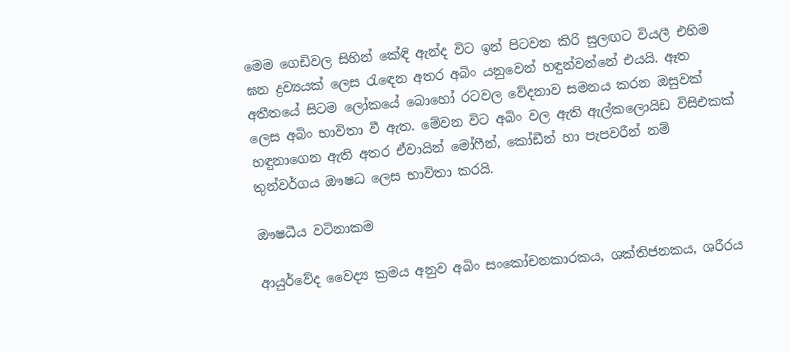මෙම ගෙඩිවල සිහින් කේඳි ඇන්ද විට ඉන් පිටවන කිරි සුලඟට වියලී එහිම ඝන ද්‍රව්‍යයක් ලෙස රැඳෙන අතර අබිං යනුවෙන් හඳුන්වන්නේ එයයි. ඈත අතීතයේ සිටම ලෝකයේ බොහෝ රටවල වේදනාව සමනය කරන ඔසුවක් ලෙස අබිං භාවිතා වී ඇත. මේවන විට අබිං වල ඇති ඇල්කලොයිඩ විසිඑකක් හඳුනාගෙන ඇති අතර ඒවායින් මෝෆීන්, කෝඩීන් හා පැපවරීන් නම් තුන්වර්ගය ඖෂධ ලෙස භාවිතා කරයි.

ඖෂධීය වටිනාකම

ආයුර්වේද වෛද්‍ය ක්‍රමය අනුව අබිං සංකෝචනකාරකය, ශක්තිජනකය, ශරීරය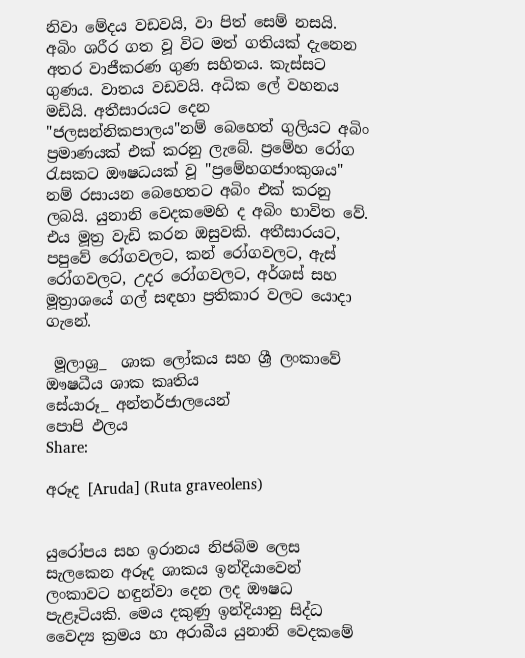නිවා මේදය වඩවයි, වා පිත් සෙම් නසයි. අබිං ශරීර ගත වූ විට මත් ගතියක් දැනෙන අතර වාජීකරණ ගුණ සහිතය. කැස්සට ගුණය. වාතය වඩවයි. අධික ලේ වහනය මඩියි. අතීසාරයට දෙන "ජලසන්නිකපාලය"නම් බෙහෙත් ගුලියට අබිං ප්‍රමාණයක් එක් කරනු ලැබේ. ප්‍රමේහ රෝග රැසකට ඖෂධයක් වූ "ප්‍රමේහගජාංකුශය" නම් රසායන බෙහෙතට අබිං එක් කරනු ලබයි. යුනානි වෙදකමෙහි ද අබිං භාවිත වේ. එය මූත්‍ර වැඩි කරන ඔසුවකි. අතීසාරයට, පපුවේ රෝගවලට, කන් රෝගවලට, ඇස් රෝගවලට, උදර රෝගවලට, අර්ශස් සහ මූත්‍රාශයේ ගල් සඳහා ප්‍රතිකාර වලට යොදා ගැනේ.

 මූලාශ්‍ර_  ශාක ලෝකය සහ ශ්‍රී ලංකාවේ ඖෂධීය ශාක කෘතිය
සේයාරූ_ අන්තර්ජාලයෙන්
පොපි ඵලය
Share:

අරූද [Aruda] (Ruta graveolens)


යුරෝපය සහ ඉරානය නිජබිම ලෙස සැලකෙන අරූද ශාකය ඉන්දියාවෙන් ලංකාවට හඳුන්වා දෙන ලද ඖෂධ පැළෑටියකි. මෙය දකුණු ඉන්දියානු සිද්ධ වෛද්‍ය ක්‍රමය හා අරාබීය යුනානි වෙදකමේ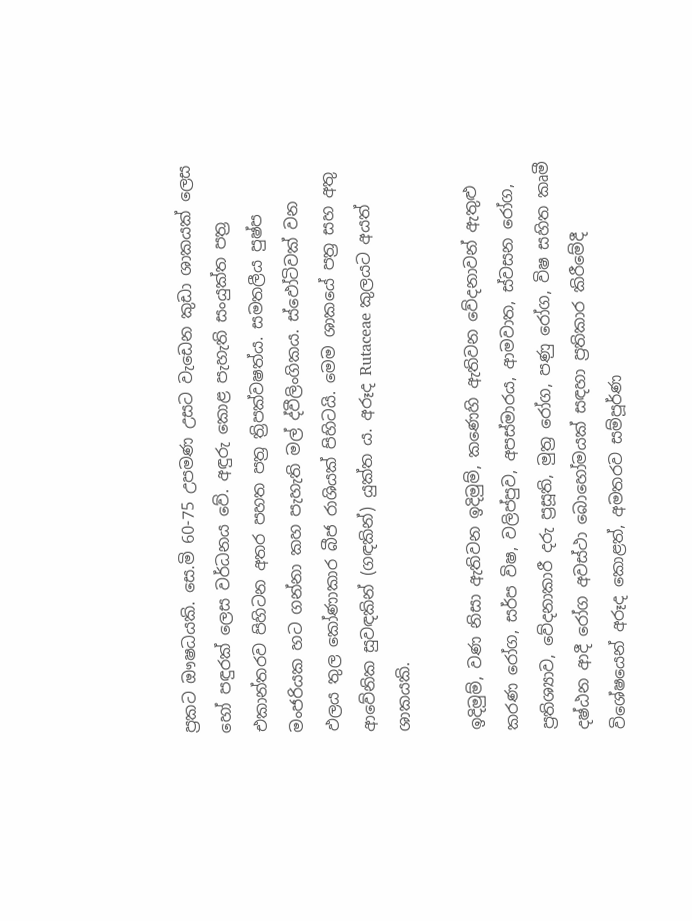ප්‍රකට ඖෂධයකි. සෙ.මි 60-75 උපමණ උසට වැඩෙන කුඩා ශාකයක් ලෙස හෝ පඳුරක් ලෙස වර්ධනය වේ. අඳුරු කොළ පැහැති සංයුක්ත පත්‍ර එකාන්තරව පිහිටන අතර පහත පත්‍ර ත්‍රිපක්වෂත්ය. සමතලීය පුෂ්ප මංජරියක හට ගන්නා කහ පැහැති මල් ද්වීලිංගිකය. ස්ඵෝටිවක් වන ඵලය තුල කෝණාකාර බීජ රාශියක් පිහිටයි. මෙම ශාකයේ පත්‍ර සහ අතු ආවේනික සුවඳකින් (ගඳකින්) යුක්ත ය. අරූද Rutaceae කුලයට අයත් ශාකයකි.

ඉදිමුම්, වණ නිසා ඇතිවන ඉදිමුම්, කණෙහි ඇතිවන වේදනාවන් ඇතුළු කරණ රෝග, සර්ප විෂ, වලිප්පුව, අපස්මාරය, ආමවාත, ස්වසන රෝග, ප්‍රතිශ්‍යාව, වේදනාකාරී දරු ප්‍රසූති, මුත්‍ර රෝග, පණු රෝග, විෂ සහිත කෘමී දෂ්ඨන ආදී රෝග අවස්ථා බොහෝමයක් සඳහා ප්‍රතිකාර කිරීමේදී විශේෂයෙන් අරූද කොළත්, අමතරව සම්පූර්ණ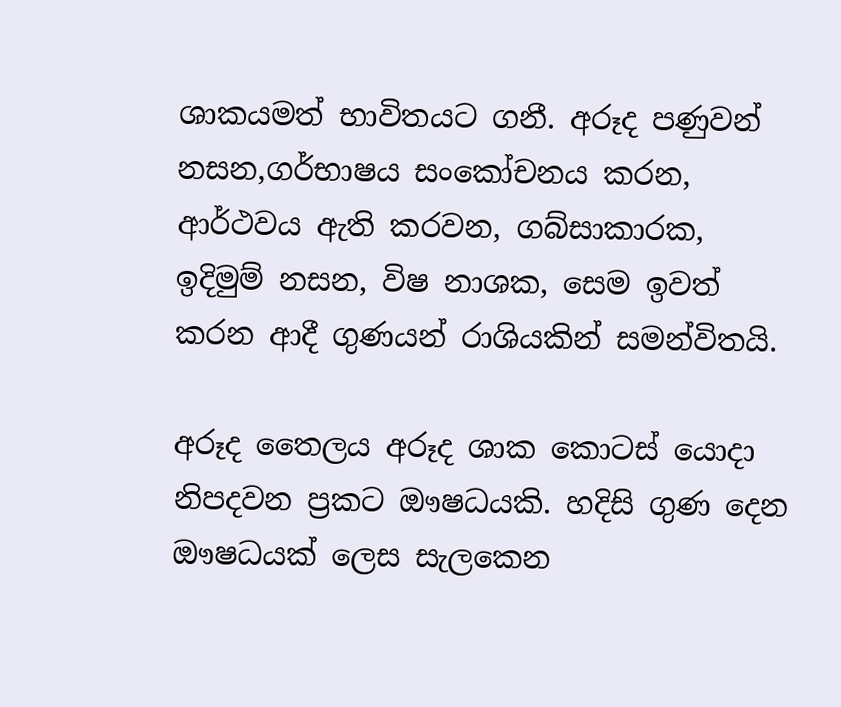ශාකයමත් භාවිතයට ගනී. අරූද පණුවන් නසන,ගර්භාෂය සංකෝචනය කරන, ආර්ථවය ඇති කරවන, ගබ්සාකාරක, ඉදිමුම් නසන, විෂ නාශක, සෙම ඉවත් කරන ආදී ගුණයන් රාශියකින් සමන්විතයි.

අරූද තෛලය අරූද ශාක කොටස් යොදා නිපදවන ප්‍රකට ඖෂධයකි. හදිසි ගුණ දෙන ඖෂධයක් ලෙස සැලකෙන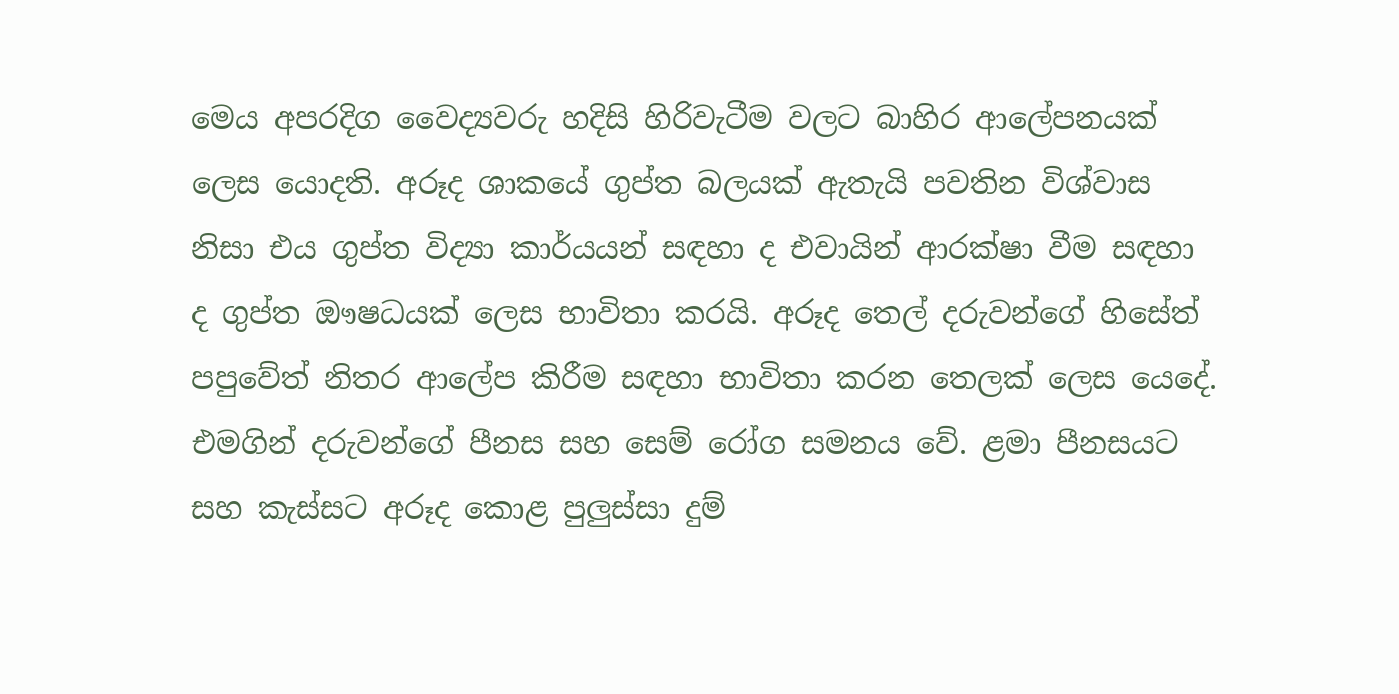මෙය අපරදිග වෛද්‍යවරු හදිසි හිරිවැටීම වලට බාහිර ආලේපනයක් ලෙස යොදති. අරූද ශාකයේ ගුප්ත බලයක් ඇතැයි පවතින විශ්වාස නිසා එය ගුප්ත විද්‍යා කාර්යයන් සඳහා ද එවායින් ආරක්ෂා වීම සඳහා ද ගුප්ත ඖෂධයක් ලෙස භාවිතා කරයි. අරූද තෙල් දරුවන්ගේ හිසේත් පපුවේත් නිතර ආලේප කිරීම සඳහා භාවිතා කරන තෙලක් ලෙස යෙදේ. එමගින් දරුවන්ගේ පීනස සහ සෙම් රෝග සමනය වේ. ළමා පීනසයට සහ කැස්සට අරූද කොළ පුලුස්සා දුම්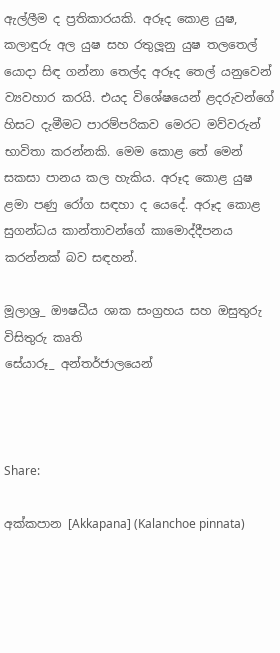ඇල්ලීම ද ප්‍රතිකාරයකි. අරූද කොළ යුෂ, කලාඳුරු අල යුෂ සහ රතුලූනු යුෂ තලතෙල් යොදා සිඳ ගන්නා තෙල්ද අරූද තෙල් යනුවෙන් ව්‍යවහාර කරයි. එයද විශේෂයෙන් ළදරුවන්ගේ හිසට දැමීමට පාරම්පරිකව මෙරට මව්වරුන් භාවිතා කරන්නකි. මෙම කොළ තේ මෙන් සකසා පානය කල හැකිය. අරූද කොළ යුෂ ළමා පණු රෝග සඳහා ද යෙදේ. අරූද කොළ සුගන්ධය කාන්තාවන්ගේ කාමොද්දීපනය කරන්නක් බව සඳහන්.

මූලාශ්‍ර_ ඖෂධීය ශාක සංග්‍රහය සහ ඔසුතුරු විසිතුරු කෘති
සේයාරූ_ අන්තර්ජාලයෙන්



Share:

අක්කපාන [Akkapana] (Kalanchoe pinnata)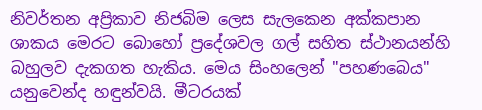නිවර්තන අප්‍රිකාව නිජබිම ලෙස සැලකෙන අක්කපාන ශාකය මෙරට බොහෝ ප්‍රදේශවල ගල් සහිත ස්ථානයන්හි බහුලව දැකගත හැකිය. මෙය සිංහලෙන් "පහණබෙය" යනුවෙන්ද හඳුන්වයි. මීටරයක්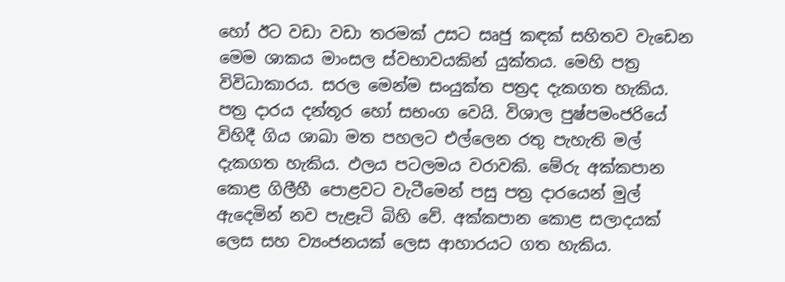හෝ ඊට වඩා වඩා තරමක් උසට සෘජු කඳක් සහිතව වැඩෙන මෙම ශාකය මාංසල ස්වභාවයකින් යුක්තය. මෙහි පත්‍ර විවිධාකාරය. සරල මෙන්ම සංයුක්ත පත්‍රද දැකගත හැකිය. පත්‍ර දාරය දන්තූර හෝ සභංග වෙයි. විශාල පුෂ්පමංජරියේ විහිදී ගිය ශාඛා මත පහලට එල්ලෙන රතු පැහැති මල් දැකගත හැකිය. ඵලය පටලමය වරාවකි. මේරු අක්කපාන කොළ ගිලීහී පොළවට වැටීමෙන් පසු පත්‍ර දාරයෙන් මුල් ඇදෙමින් නව පැළෑටි බිහි වේ. අක්කපාන කොළ සලාදයක් ලෙස සහ ව්‍යංජනයක් ලෙස ආහාරයට ගත හැකිය.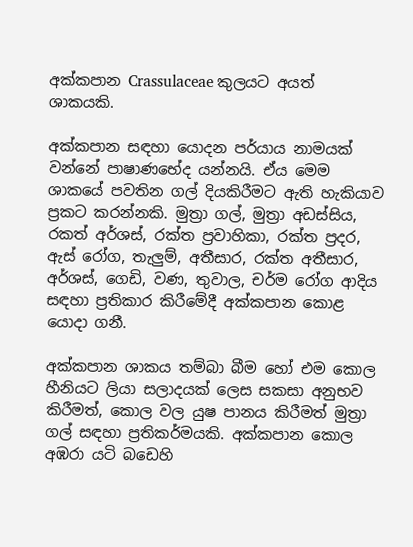අක්කපාන Crassulaceae කුලයට අයත් ශාකයකි.

අක්කපාන සඳහා යොදන පර්යාය නාමයක් වන්නේ පාෂාණභේද යන්නයි. ඒය මෙම ශාකයේ පවතින ගල් දියකිරීමට ඇති හැකියාව ප්‍රකට කරන්නකි. මුත්‍රා ගල්, මුත්‍රා අඩස්සිය, රකත් අර්ශස්, රක්ත ප්‍රවාහිකා, රක්ත ප්‍රදර, ඇස් රෝග, තැලුම්, අතීසාර, රක්ත අතීසාර, අර්ශස්, ගෙඩි, වණ, තුවාල, චර්ම රෝග ආදිය සඳහා ප්‍රතිකාර කිරීමේදී අක්කපාන කොළ යොදා ගනී.

අක්කපාන ශාකය තම්බා බීම හෝ එම කොල හීනියට ලියා සලාදයක් ලෙස සකසා අනුභව කිරීමත්, කොල වල යුෂ පානය කිරීමත් මුත්‍රා ගල් සඳහා ප්‍රතිකර්මයකි. අක්කපාන කොල අඹරා යටි බඩෙහි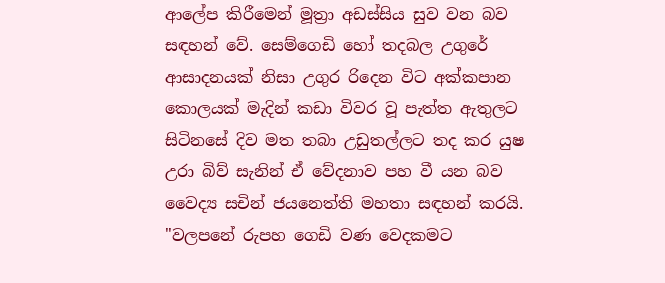ආලේප කිරීමෙන් මූත්‍රා අඩස්සිය සුව වන බව සඳහන් වේ. සෙම්ගෙඩි හෝ තදබල උගුරේ ආසාදනයක් නිසා උගුර රිදෙන විට අක්කපාන කොලයක් මැදින් කඩා විවර වූ පැත්ත ඇතුලට සිටිනසේ දිව මත තබා උඩුතල්ලට තද කර යුෂ උරා බිව් සැනින් ඒ වේදනාව පහ වී යන බව වෛද්‍ය සචින් ජයනෙත්ති මහතා සඳහන් කරයි. "වලපනේ රුපහ ගෙඩි වණ වෙදකමට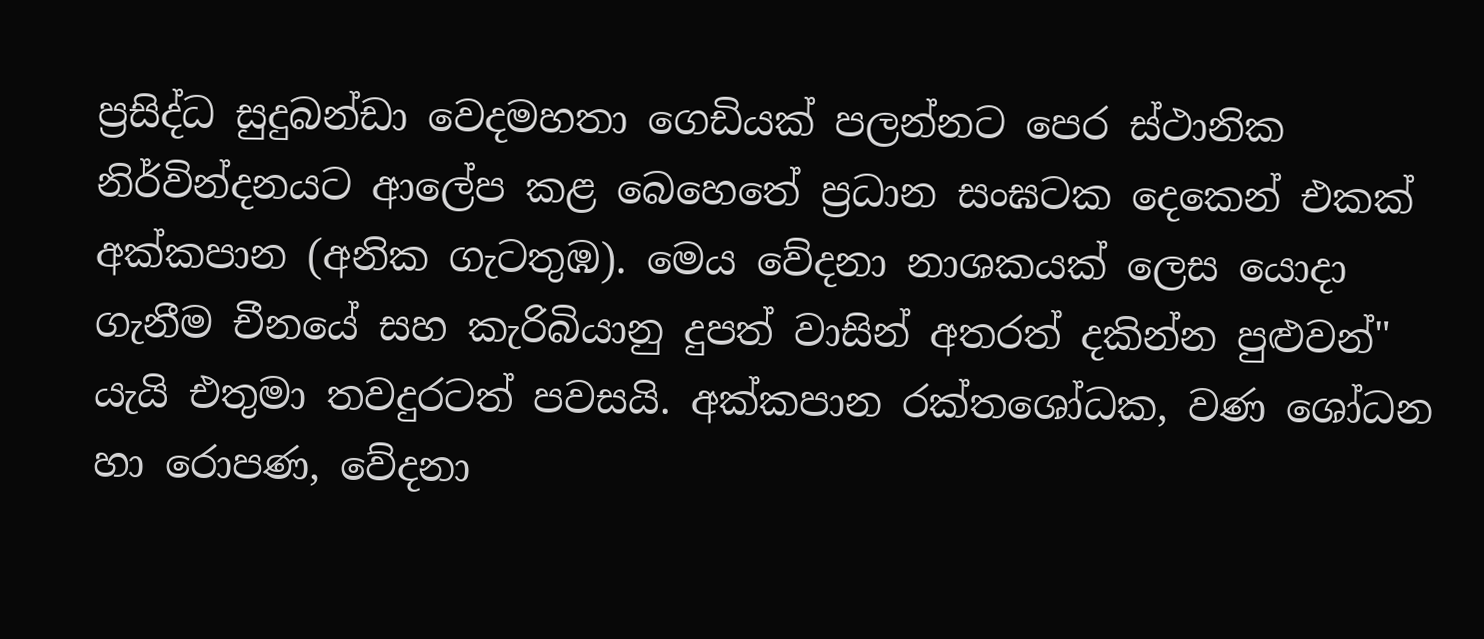ප්‍රසිද්ධ සුදුබන්ඩා වෙදමහතා ගෙඩියක් පලන්නට පෙර ස්ථානික නිර්වින්දනයට ආලේප කළ බෙහෙතේ ප්‍රධාන සංඝටක දෙකෙන් එකක් අක්කපාන (අනික ගැටතුඹ). මෙය වේදනා නාශකයක් ලෙස යොදා ගැනීම චීනයේ සහ කැරිබියානු දුපත් වාසින් අතරත් දකින්න පුළුවන්" යැයි එතුමා තවදුරටත් පවසයි. අක්කපාන රක්තශෝධක, වණ ශෝධන හා රොපණ, වේදනා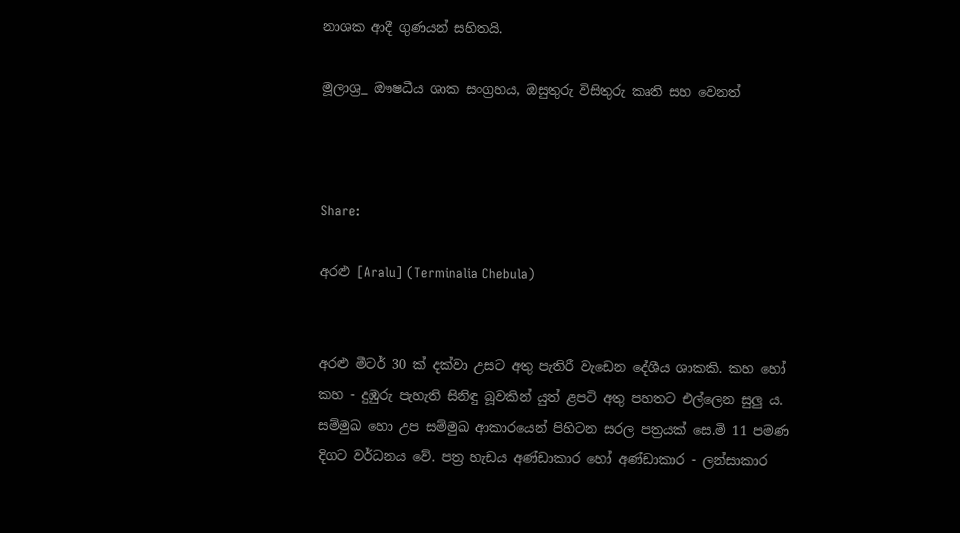නාශක ආදී ගුණයන් සහිතයි.

මූලාශ්‍ර_ ඖෂධීය ශාක සංග්‍රහය, ඔසුතුරු විසිතුරු කෘති සහ වෙනත්



Share:

අරළු [Aralu] (Terminalia Chebula)


අරළු මීටර් 30 ක් දක්වා උසට අතු පැතිරී වැඩෙන දේශීය ශාකකි. කහ හෝ කහ - දුඹුරු පැහැති සිනිඳු බූවකින් යුත් ළපටි අතු පහතට එල්ලෙන සුලු ය. සම්මුඛ හො උප සම්මුඛ ආකාරයෙන් පිහිටන සරල පත්‍රයක් සෙ.මි 11 පමණ දිගට වර්ධනය වේ. පත්‍ර හැඩය අණ්ඩාකාර හෝ අණ්ඩාකාර - ලන්සාකාර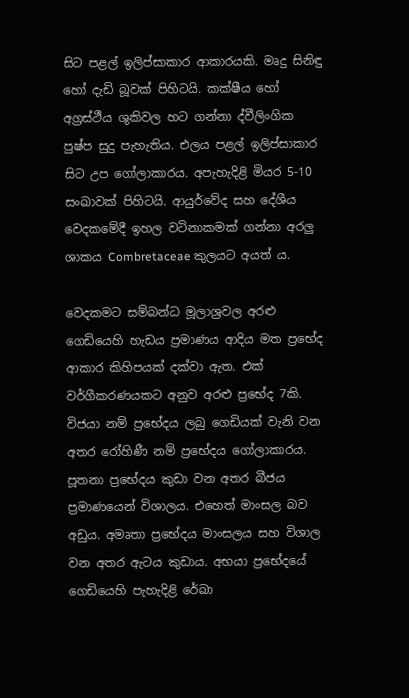සිට පළල් ඉලිප්සාකාර ආකාරයකි. මෘදු සිනිඳු හෝ දැඩි බූවක් පිහිටයි. කක්ෂීය හෝ අග්‍රස්ථීය ශුකිවල හට ගන්නා ද්වීලිංගික පුෂ්ප සුදු පැහැතිය. එලය පළල් ඉලිප්සාකාර සිට උප ගෝලාකාරය. අපැහැදිළි මියර 5-10 සංඛාවක් පිහිටයි. ආයුර්වේද සහ දේශීය වෙදකමේදී ඉහල වටිනාකමක් ගන්නා අරලු ශාකය Combretaceae කුලයට අයත් ය.

වෙදකමට සම්බන්ධ මූලාශ්‍රවල අරළු ගෙඩියෙහි හැඩය ප්‍රමාණය ආදිය මත ප්‍රභේද ආකාර කිහිපයක් දක්වා ඇත. එක් වර්ගීකරණයකට අනුව අරළු ප්‍රභේද 7කි. විජයා නම් ප්‍රභේදය ලබු ගෙඩියක් වැනි වන අතර රෝහිණී නම් ප්‍රභේදය ගෝලාකාරය. පූතනා ප්‍රභේදය කුඩා වන අතර බීජය ප්‍රමාණයෙන් විශාලය. එහෙත් මාංසල බව අඩුය. අමෘතා ප්‍රභේදය මාංසලය සහ විශාල වන අතර ඇටය කුඩාය. අභයා ප්‍රභේදයේ ගෙඩියෙහි පැහැදිළි රේඛා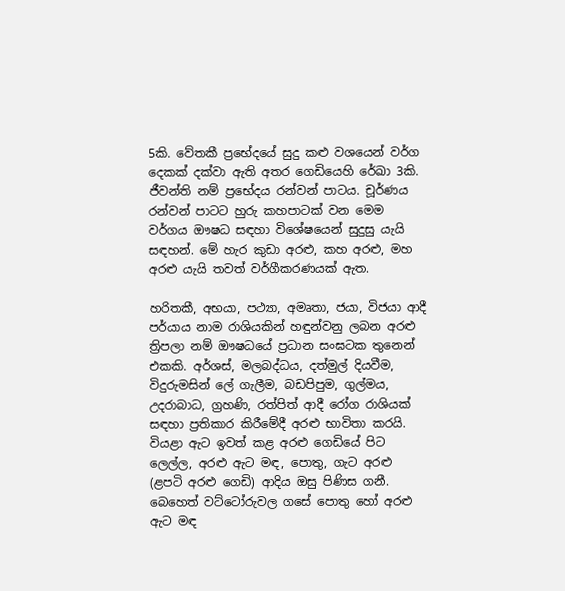5කි. වේතකී ප්‍රභේදයේ සුදු කළු වශයෙන් වර්ග දෙකක් දක්වා ඇති අතර ගෙඩියෙහි රේඛා 3කි. ජීවන්ති නම් ප්‍රභේදය රන්වන් පාටය. චූර්ණය රන්වන් පාටට හුරු කහපාටක් වන මෙම වර්ගය ඖෂධ සඳහා විශේෂයෙන් සුදුසු යැයි සඳහන්. මේ හැර කුඩා අරළු, කහ අරළු, මහ අරළු යැයි තවත් වර්ගීකරණයක් ඇත.

හරිතකී, අභයා, පථ්‍යා, අමෘතා, ජයා, විජයා ආදී පර්යාය නාම රාශියකින් හඳුන්වනු ලබන අරළු ත්‍රිපලා නම් ඖෂධයේ ප්‍රධාන සංඝටක තුනෙන් එකකි. අර්ශස්, මලබද්ධය, දත්මුල් දියවීම, විදුරුමසින් ලේ ගැලීම, බඩපිපුම, ගුල්මය, උදරාබාධ, ග්‍රහණි, රත්පිත් ආදී රෝග රාශියක් සඳහා ප්‍රතිකාර කිරීමේදී අරළු භාවිතා කරයි. වියළා ඇට ඉවත් කළ අරළු ගෙඩියේ පිට ලෙල්ල, අරළු ඇට මඳ, පොතු, ගැට අරළු (ළපටි අරළු ගෙඩි) ආදිය ඔසු පිණිස ගනී. බෙහෙත් වට්ටෝරුවල ගසේ පොතු හෝ අරළු ඇට මඳ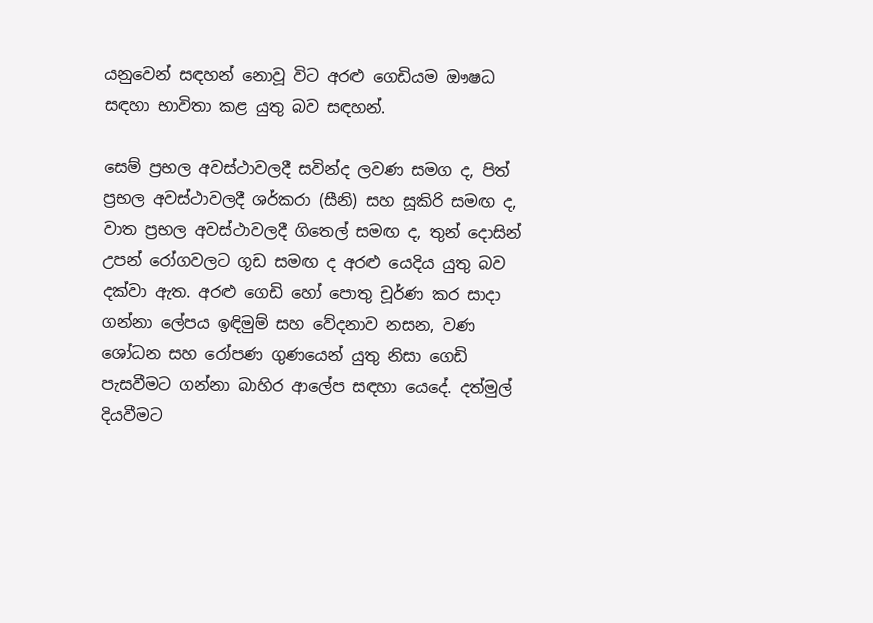යනුවෙන් සඳහන් නොවූ විට අරළු ගෙඩියම ඖෂධ සඳහා භාවිතා කළ යුතු බව සඳහන්.

සෙම් ප්‍රභල අවස්ථාවලදී සවින්ද ලවණ සමග ද, පිත් ප්‍රභල අවස්ථාවලදී ශර්කරා (සීනි) සහ සූකිරි සමඟ ද, වාත ප්‍රභල අවස්ථාවලදී ගිතෙල් සමඟ ද, තුන් දොසින් උපන් රෝගවලට ගූඩ සමඟ ද අරළු යෙදිය යුතු බව දක්වා ඇත. අරළු ගෙඩි හෝ පොතු චූර්ණ කර සාදා ගන්නා ලේපය ඉඳිමුම් සහ වේදනාව නසන, වණ ශෝධන සහ රෝපණ ගුණයෙන් යුතු නිසා ගෙඩි පැසවීමට ගන්නා බාහිර ආලේප සඳහා යෙදේ. දත්මුල් දියවීමට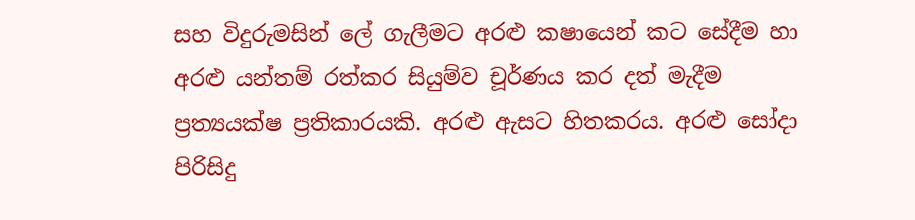සහ විදුරුමසින් ලේ ගැලීමට අරළු කෂායෙන් කට සේදීම හා අරළු යන්තම් රත්කර සියුම්ව චූර්ණය කර දත් මැදීම ප්‍රත්‍යයක්ෂ ප්‍රතිකාරයකි. අරළු ඇසට හිතකරය. අරළු සෝදා පිරිසිදු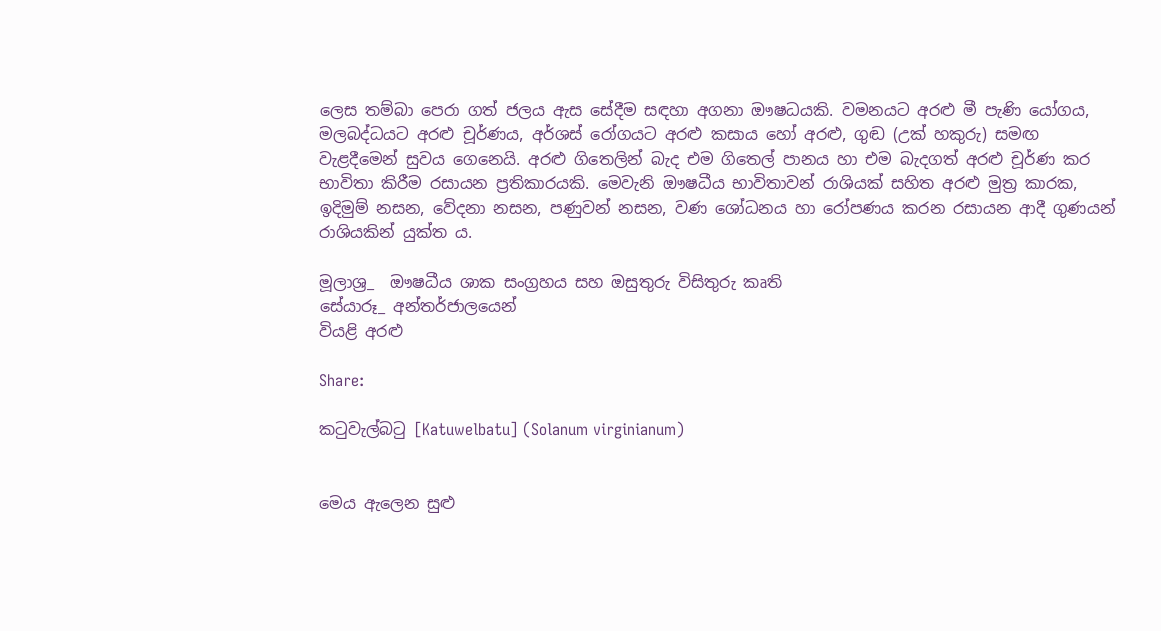ලෙස තම්බා පෙරා ගත් ජලය ඇස සේදීම සඳහා අගනා ඖෂධයකි. වමනයට අරළු මී පැණි යෝගය, මලබද්ධයට අරළු චූර්ණය, අර්ශස් රෝගයට අරළු කසාය හෝ අරළු, ගුඬ (උක් හකුරු) සමඟ වැළදීමෙන් සුවය ගෙනෙයි. අරළු ගිතෙලින් බැද එම ගිතෙල් පානය හා එම බැදගත් අරළු චූර්ණ කර භාවිතා කිරීම රසායන ප්‍රතිකාරයකි. මෙවැනි ඖෂධීය භාවිතාවන් රාශියක් සහිත අරළු මුත්‍ර කාරක, ඉදිමුම් නසන, වේදනා නසන, පණුවන් නසන, වණ ශෝධනය හා රෝපණය කරන රසායන ආදී ගුණයන් රාශියකින් යුක්ත ය.

මූලාශ්‍ර_  ඖෂධීය ශාක සංග්‍රහය සහ ඔසුතුරු විසිතුරු කෘති
සේයාරූ_ අන්තර්ජාලයෙන්
වියළි අරළු

Share:

කටුවැල්බටු [Katuwelbatu] (Solanum virginianum)


මෙය ඇලෙන සුළු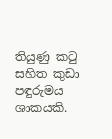තියුණු කටු සහිත කුඩා පඳුරුමය ශාකයකි.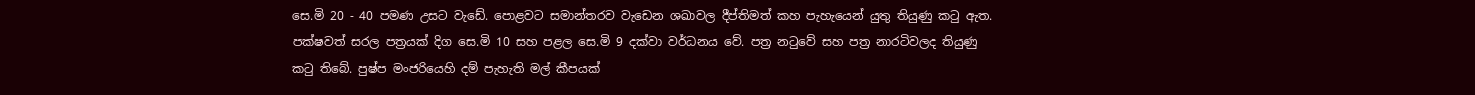සෙ.මි 20 - 40 පමණ උසට වැඩේ. පොළවට සමාන්තරව වැඩෙන ශඛාවල දීප්තිමත් කහ පැහැයෙන් යුතු තියුණු කටු ඇත. පක්ෂවත් සරල පත්‍රයක් දිග සෙ.මි 10 සහ පළල සෙ.මි 9 දක්වා වර්ධනය වේ. පත්‍ර නටුවේ සහ පත්‍ර නාරටිවලද තියුණු කටු තිබේ. පුෂ්ප මංජරියෙහි දම් පැහැති මල් කීපයක්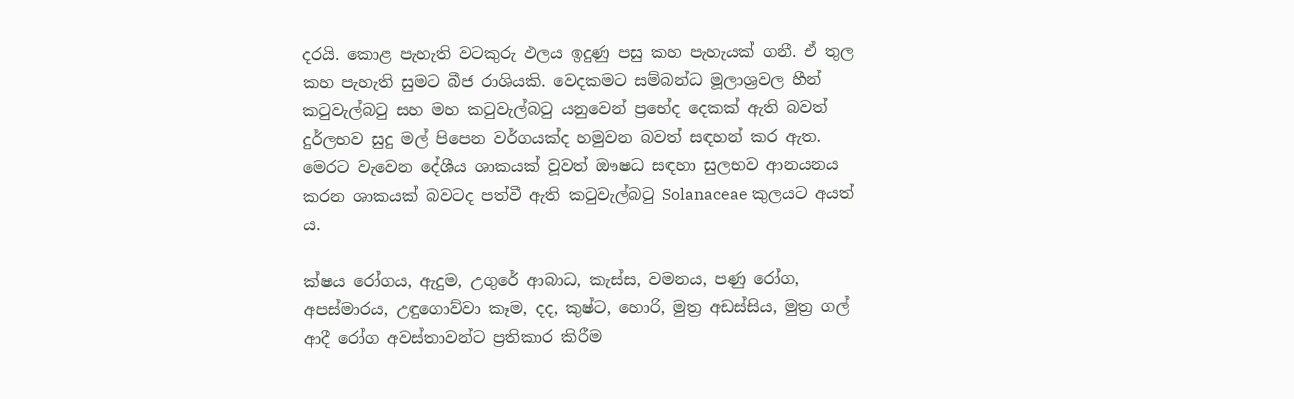දරයි. කොළ පැහැති වටකුරු ඵලය ඉදුණු පසු කහ පැහැයක් ගනී. ඒ තුල කහ පැහැති සුමට බීජ රාශියකි. වෙදකමට සම්බන්ධ මූලාශ්‍රවල හීන් කටුවැල්බටු සහ මහ කටුවැල්බටු යනුවෙන් ප්‍රභේද දෙකක් ඇති බවත් දුර්ලභව සුදු මල් පිපෙන වර්ගයක්ද හමුවන බවත් සඳහන් කර ඇත. මෙරට වැවෙන දේශීය ශාකයක් වූවත් ඖෂධ සඳහා සුලභව ආනයනය කරන ශාකයක් බවටද පත්වී ඇති කටුවැල්බටු Solanaceae කුලයට අයත් ය.

ක්ෂය රෝගය, ඇදුම, උගුරේ ආබාධ, කැස්ස, වමනය, පණු රෝග, අපස්මාරය, උඳුගොව්වා කෑම, දද, කුෂ්ට, හොරි, මුත්‍ර අඩස්සිය, මුත්‍ර ගල් ආදී රෝග අවස්තාවන්ට ප්‍රතිකාර කිරීම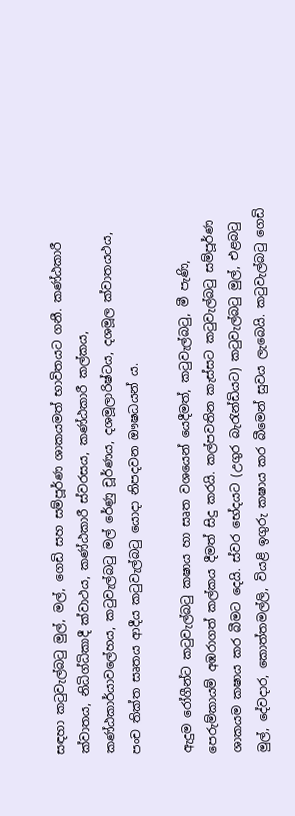සඳහා කටුවැල්බටු මුල්, මල්, ගෙඩි සහ සම්පූර්ණ ශාකයමත් භාවිතයට ගනී. කණ්ඨකාරී ක්වාතය, නිධිග්ධිකාදී ක්වාථය, කණ්ඨකාරී ස්වරසය, කණ්ඨකාරී කල්කය, කණ්ඨකාර්යාවලේහය, කටුවැල්බටු මල් රේණු චූර්ණය, දශමූලාරිෂ්ටය, දශමූල ක්වාතයථය, පංච තික්ත සෘතය ආදීය කටුවැල්බටු යොදා නිපදවන ඖෂධයන් ය.

ඇදුම රෝගීන්ට කටුවැල්බටු කෂාය හා සෘත වශයෙන් යෙදීමත්, කටුවැල්බටු, මී පැණි, පෙරුම්කායම් අඹරාගත් කල්කය දීමත් සිදු කරයි. කල්පවතින කැස්සට කටුවැල්බටු සම්පූර්ණ ශාකයම කෂාය කර බීමට දෙයි. ස්වර භේදයට (උගුර බැරැන්ඩියට) කටුවැල්බටු මුල්, එළබටු මුල්, දේවදාර, කොත්තමල්ලි, වියළි ඉගුරු කෂාය කර බීමෙන් සුවය ලැබෙයි. කටුවැල්බටු ගෙඩි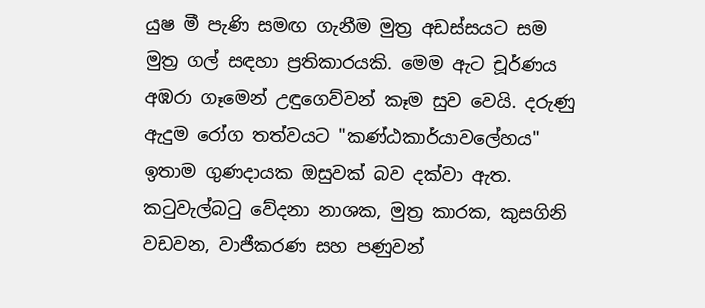යුෂ මී පැණි සමඟ ගැනීම මුත්‍ර අඩස්සයට සම මුත්‍ර ගල් සඳහා ප්‍රතිකාරයකි. මෙම ඇට චූර්ණය අඹරා ගෑමෙන් උඳුගෙව්වන් කෑම සුව වෙයි. දරුණු ඇදුම රෝග තත්වයට "කණ්ඨකාර්යාවලේහය" ඉතාම ගුණදායක ඔසුවක් බව දක්වා ඇත. කටුවැල්බටු වේදනා නාශක, මුත්‍ර කාරක, කුසගිනි වඩවන, වාජීකරණ සහ පණුවන්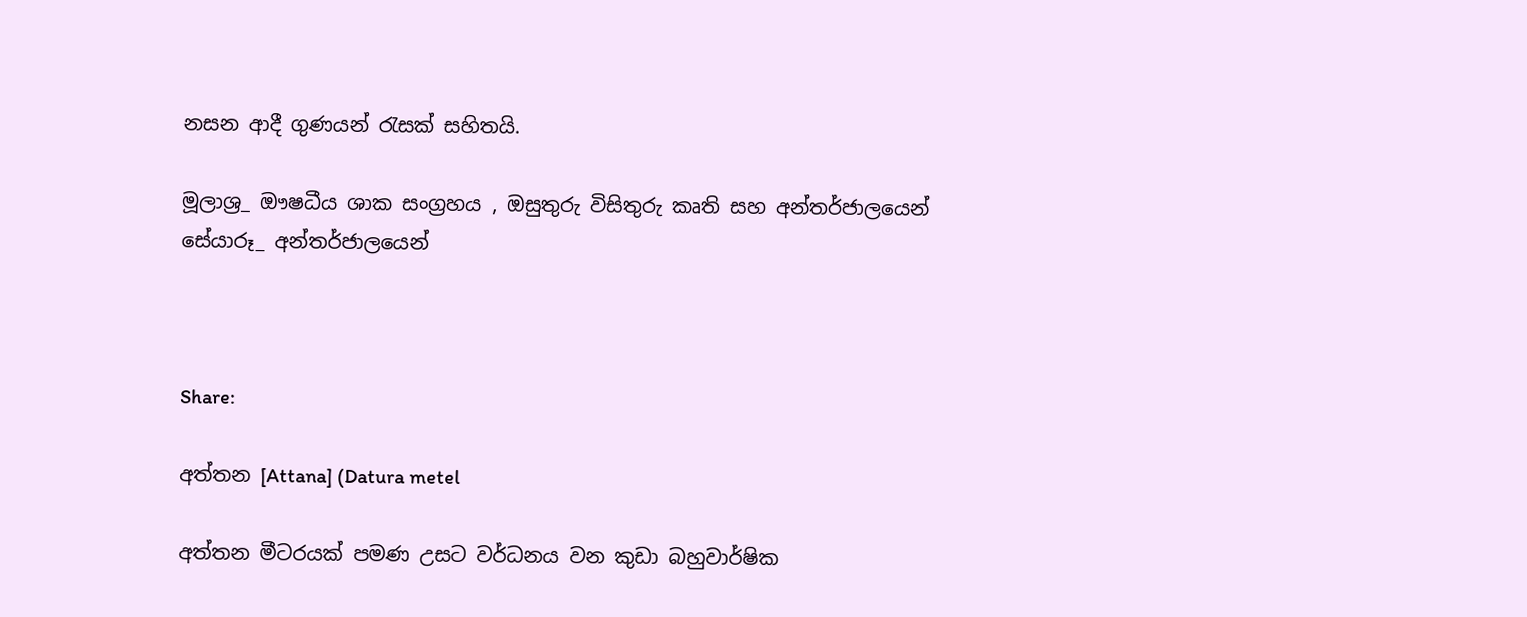නසන ආදී ගුණයන් රැසක් සහිතයි.

මූලාශ්‍ර_ ඖෂධීය ශාක සංග්‍රහය , ඔසුතුරු විසිතුරු කෘති සහ අන්තර්ජාලයෙන්
සේයාරූ_ අන්තර්ජාලයෙන්



Share:

අත්තන [Attana] (Datura metel

අත්තන මීටරයක් පමණ උසට වර්ධනය වන කුඩා බහුවාර්ෂික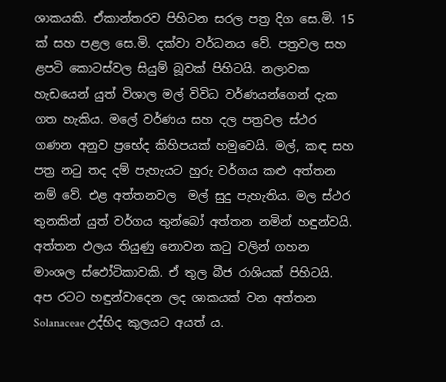ශාකයකි. ඒකාන්තරව පිහිටන සරල පත්‍ර දිග සෙ.මි. 15 ක් සහ පළල සෙ.මි. දක්වා වර්ධනය වේ. පත්‍රවල සහ ළපටි කොටස්වල සියුම් බූවක් පිහිටයි. නලාවක හැඩයෙන් යුත් විශාල මල් විවිධ වර්ණයන්ගෙන් දැක ගත හැකිය. මලේ වර්ණය සහ දල පත්‍රවල ස්ථර ගණන අනුව ප්‍රභේද කිහිපයක් හමුවෙයි. මල්, කඳ සහ පත්‍ර නටු තද දම් පැහැයට හුරු වර්ගය කළු අත්තන නම් වේ. එළ අත්තනවල  මල් සුදු පැහැතිය. මල ස්ථර තුනකින් යුත් වර්ගය තුන්බෝ අත්තන නමින් හඳුන්වයි. අත්තන ඵලය තියුණු නොවන කටු වලින් ගහන මාංශල ස්ඵෝටිකාවකි. ඒ තුල බීජ රාශියක් පිහිටයි. අප රටට හඳුන්වාදෙන ලද ශාකයක් වන අත්තන Solanaceae උද්භිද කුලයට අයත් ය.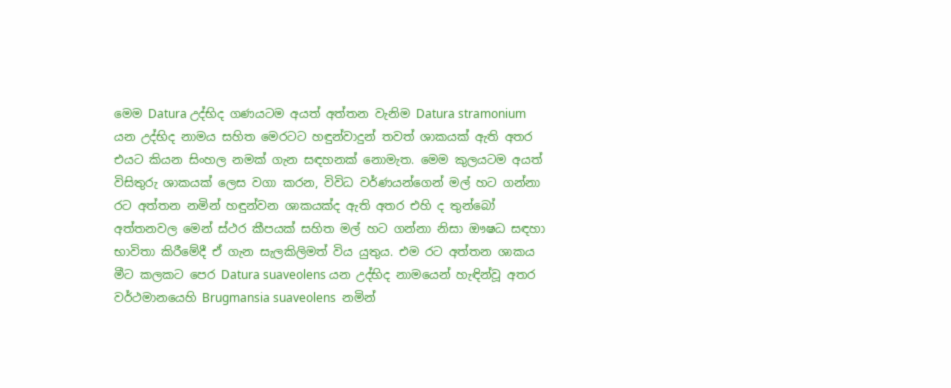මෙම Datura උද්භිද ගණයටම අයත් අත්තන වැනිම Datura stramonium යන උද්භිද නාමය සහිත මෙරටට හඳුන්වාදුන් තවත් ශාකයක් ඇති අතර එයට කියන සිංහල නමක් ගැන සඳහනක් නොමැත. මෙම කුලයටම අයත් විසිතුරු ශාකයක් ලෙස වගා කරන, විවිධ වර්ණයන්ගෙන් මල් හට ගන්නා රට අත්තන නමින් හඳුන්වන ශාකයක්ද ඇති අතර එහි ද තුන්බෝ අත්තනවල මෙන් ස්ථර කීපයක් සහිත මල් හට ගන්නා නිසා ඖෂධ සඳහා භාවිතා කිරීමේදී ඒ ගැන සැලකිලිමත් විය යුතුය. එම රට අත්තන ශාකය මීට කලකට පෙර Datura suaveolens යන උද්භිද නාමයෙන් හැඳින්වූ අතර වර්ථමානයෙහි Brugmansia suaveolens  නමින්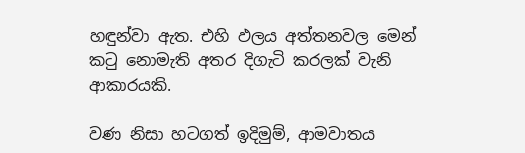හඳුන්වා ඇත. එහි ඵලය අත්තනවල මෙන් කටු නොමැති අතර දිගැටි කරලක් වැනි ආකාරයකි.

වණ නිසා හටගත් ඉදිමුම්, ආමවාතය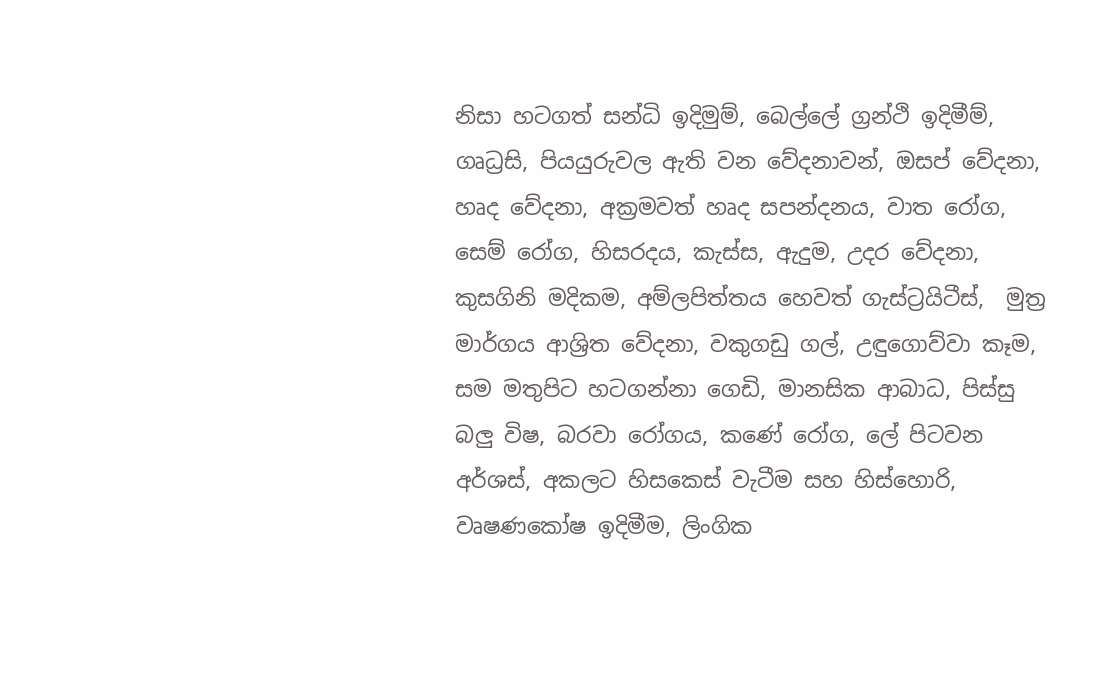නිසා හටගත් සන්ධි ඉදිමුම්, බෙල්ලේ ග්‍රන්ථි ඉදිමීම්, ගෘධ්‍රසි, පියයුරුවල ඇති වන වේදනාවන්, ඔසප් වේදනා, හෘද වේදනා, අක්‍රමවත් හෘද සපන්දනය, වාත රෝග, සෙම් රෝග, හිසරදය, කැස්ස, ඇදුම, උදර වේදනා, කුසගිනි මදිකම, අම්ලපිත්තය හෙවත් ගැස්ට්‍රයිටීස්,  මුත්‍ර මාර්ගය ආශ්‍රිත වේදනා, වකුගඩු ගල්, උඳුගොව්වා කෑම, සම මතුපිට හටගන්නා ගෙඩි, මානසික ආබාධ, පිස්සු බලු විෂ, බරවා රෝගය, කණේ රෝග, ලේ පිටවන අර්ශස්, අකලට හිසකෙස් වැටීම සහ හිස්හොරි, වෘෂණකෝෂ ඉදිමීම, ලිංගික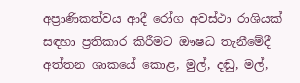අප්‍රාණිකත්වය ආදී රෝග අවස්ථා රාශියක් සඳහා ප්‍රතිකාර කිරීමට ඖෂධ තැනීමේදී අත්තන ශාකයේ කොළ, මුල්, දඬු, මල්,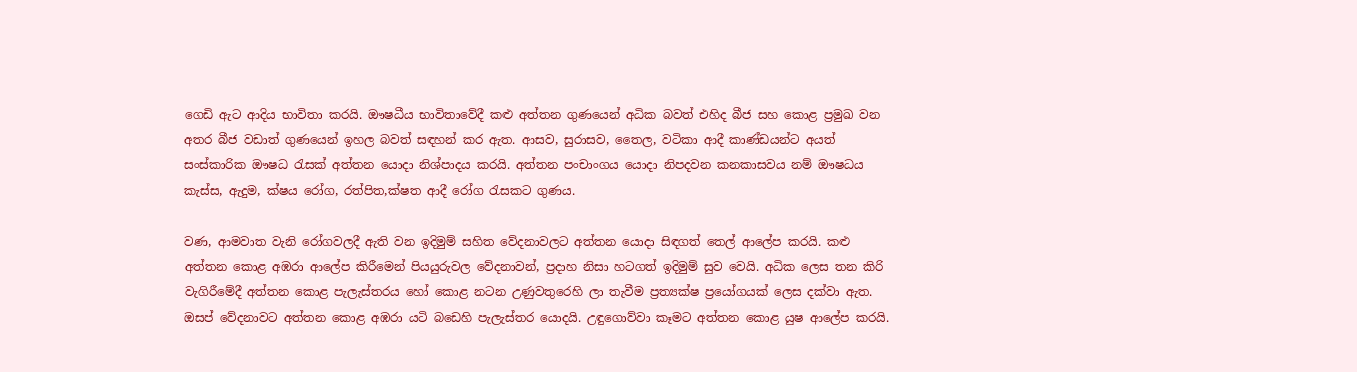ගෙඩි ඇට ආදිය භාවිතා කරයි. ඖෂධීය භාවිතාවේදී කළු අත්තන ගුණයෙන් අධික බවත් එහිද බීජ සහ කොළ ප්‍රමුඛ වන අතර බීජ වඩාත් ගුණයෙන් ඉහල බවත් සඳහන් කර ඇත. ආසව, සුරාසව, තෛල, වටිකා ආදී කාණ්ඩයන්ට අයත් සංස්කාරික ඖෂධ රැසක් අත්තන යොදා නිශ්පාදය කරයි. අත්තන පංචාංගය යොදා නිපදවන කනකාසවය නම් ඖෂධය කැස්ස, ඇදුම, ක්ෂය රෝග, රත්පිත,ක්ෂත ආදී රෝග රැසකට ගුණය.

වණ, ආමවාත වැනි රෝගවලදී ඇති වන ඉදිමුම් සහිත වේදනාවලට අත්තන යොදා සිඳගත් තෙල් ආලේප කරයි. කළු අත්තන කොළ අඹරා ආලේප කිරීමෙන් පියයුරුවල වේදනාවන්, ප්‍රදාහ නිසා හටගත් ඉදිමුම් සුව වෙයි. අධික ලෙස තන කිරි වැගිරීමේදී අත්තන කොළ පැලැස්තරය හෝ කොළ නටන උණුවතුරෙහි ලා තැවීම ප්‍රත්‍යක්ෂ ප්‍රයෝගයක් ලෙස දක්වා ඇත. ඔසප් වේදනාවට අත්තන කොළ අඹරා යටි බඩෙහි පැලැස්තර යොදයි. උඳුගොව්වා කෑමට අත්තන කොළ යුෂ ආලේප කරයි.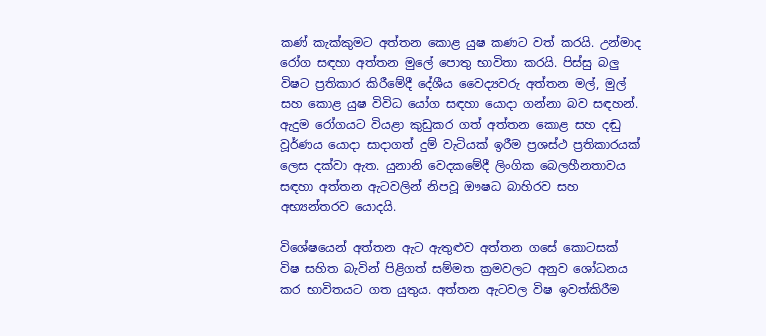කණ් කැක්කුමට අත්තන කොළ යුෂ කණට වත් කරයි. උන්මාද රෝග සඳහා අත්තන මුලේ පොතු භාවිතා කරයි. පිස්සු බලු විෂට ප්‍රතිකාර කිරීමේදී දේශීය වෛද්‍යවරු අත්තන මල්, මුල් සහ කොළ යුෂ විවිධ යෝග සඳහා යොදා ගන්නා බව සඳහන්. ඇදුම රෝගයට වියළා කුඩුකර ගත් අත්තන කොළ සහ දඬු වූර්ණය යොදා සාදාගත් දුම් වැටියක් ඉරීම ප්‍රශස්ථ ප්‍රතිකාරයක් ලෙස දක්වා ඇත. යුනානි වෙදකමේදී ලිංගික බෙලහීනතාවය සඳහා අත්තන ඇටවලින් නිපවූ ඖෂධ බාහිරව සහ අභ්‍යන්තරව යොදයි.

විශේෂයෙන් අත්තන ඇට ඇතුළුව අත්තන ගසේ කොටසක් විෂ සහිත බැවින් පිළිගත් සම්මත ක්‍රමවලට අනුව ශෝධනය කර භාවිතයට ගත යුතුය. අත්තන ඇටවල විෂ ඉවත්කිරීම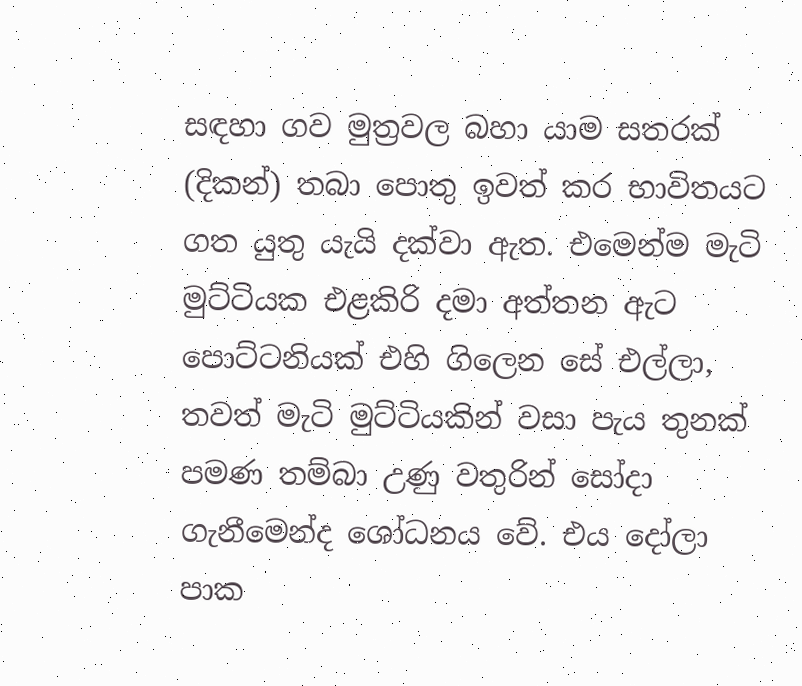සඳහා ගව මුත්‍රවල බහා යාම සතරක් (දිකන්) තබා පොතු ඉවත් කර භාවිතයට ගත යුතු යැයි දක්වා ඇත. එමෙන්ම මැටි මුට්ටියක එළකිරි දමා අත්තන ඇට පොට්ටනියක් එහි ගිලෙන සේ එල්ලා, තවත් මැටි මුට්ටියකින් වසා පැය තුනක් පමණ තම්බා උණු වතුරින් සෝදා ගැනීමෙන්ද ශෝධනය වේ. එය දෝලා පාක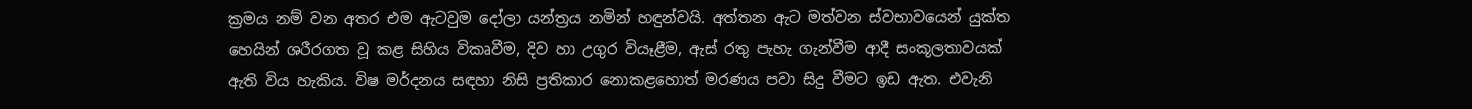ක්‍රමය නම් වන අතර එම ඇටවුම දෝලා යන්ත්‍රය නමින් හඳුන්වයි. අත්තන ඇට මත්වන ස්වභාවයෙන් යුක්ත හෙයින් ශරීරගත වූ කළ සිහිය විකෘවීම, දිව හා උගුර වියෑළීම, ඇස් රතු පැහැ ගැන්වීම ආදී සංකූලතාවයක් ඇති විය හැකිය. විෂ මර්දනය සඳහා නිසි ප්‍රතිකාර නොකළහොත් මරණය පවා සිදු වීමට ඉඩ ඇත. එවැනි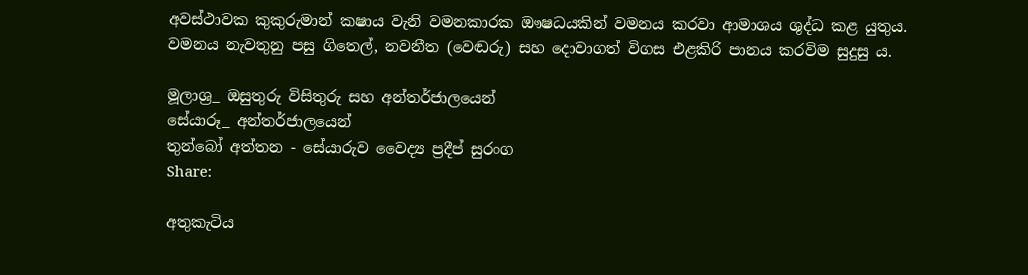අවස්ථාවක කුකුරුමාන් කෂාය වැනි වමනකාරක ඖෂධයකින් වමනය කරවා ආමාශය ශුද්ධ කළ යුතුය. වමනය නැවතුනු පසු ගිතෙල්, නවනීත (වෙඬරු) සහ දොවාගත් විගස එළකිරි පානය කරවිම සුදුසු ය.

මූලාශ්‍ර_ ඔසුතුරු විසිතුරු සහ අන්තර්ජාලයෙන්
සේයාරූ_ අන්තර්ජාලයෙන්
තුන්බෝ අත්තන - සේයාරුව වෛද්‍ය ප්‍රදීප් සුරංග
Share:

අතුකැටිය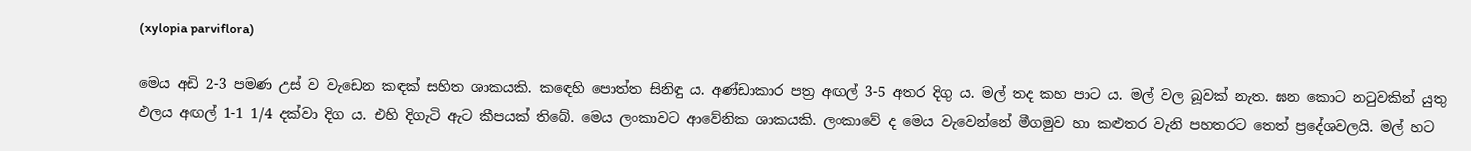(xylopia parviflora)

මෙය අඩි 2-3 පමණ උස් ව වැඩෙන කඳක් සහිත ශාකයකි. කඳෙහි පොත්ත සිනිඳු ය. අණ්ඩාකාර පත්‍ර අඟල් 3-5 අතර දිගු ය. මල් තද කහ පාට ය. මල් වල බූවක් නැත. ඝන කොට නටුවකින් යුතු ඵලය අඟල් 1-1 1/4 දක්වා දිග ය. එහි දිගැටි ඇට කීපයක් තිබේ. මෙය ලංකාවට ආවේනික ශාකයකි. ලංකාවේ ද මෙය වැවෙන්නේ මීගමුව හා කළුතර වැනි පහතරට තෙත් ප්‍රදේශවලයි. මල් හට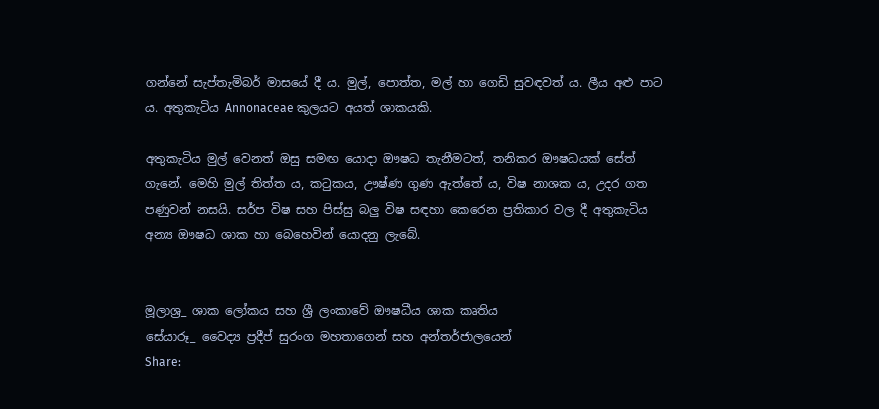ගන්නේ සැප්තැමිබර් මාසයේ දී ය. මුල්, පොත්ත, මල් හා ගෙඩි සුවඳවත් ය. ලීය අළු පාට ය. අතුකැටිය Annonaceae කුලයට අයත් ශාකයකි.

අතුකැටිය මුල් වෙනත් ඔසු සමඟ යොදා ඖෂධ තැනීමටත්, තනිකර ඖෂධයක් සේත් ගැනේ. මෙහි මුල් තිත්ත ය, කටුකය, ඌෂ්ණ ගුණ ඇත්තේ ය, විෂ නාශක ය, උදර ගත පණුවන් නසයි. සර්ප විෂ සහ පිස්සු බලු විෂ සඳහා කෙරෙන ප්‍රතිකාර වල දී අතුකැටිය අන්‍ය ඖෂධ ශාක හා බෙහෙවින් යොදනු ලැබේ.


මූලාශ්‍ර_ ශාක ලෝකය සහ ශ්‍රී ලංකාවේ ඖෂධීය ශාක කෘතිය
සේයාරූ_ වෛද්‍ය ප්‍රදීප් සුරංග මහතාගෙන් සහ අන්තර්ජාලයෙන්
Share: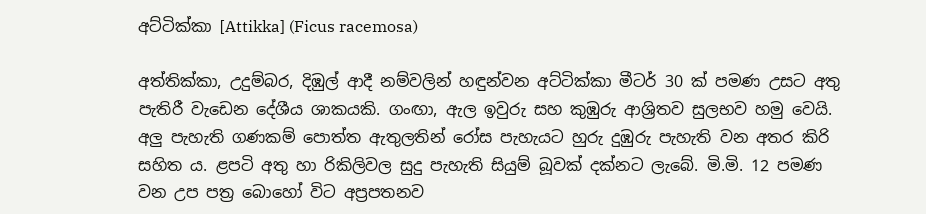අට්ටික්කා [Attikka] (Ficus racemosa)

අත්තික්කා, උදුම්බර, දිඹුල් ආදී නම්වලින් හඳුන්වන අට්ටික්කා මීටර් 30 ක් පමණ උසට අතු පැතිරී වැඩෙන දේශීය ශාකයකි. ගංඟා, ඇල ඉවුරු සහ කුඹුරු ආශ්‍රිතව සුලභව හමු වෙයි. අලු පැහැති ගණකම් පොත්ත ඇතුලතින් රෝස පැහැයට හුරු දුඹුරු පැහැති වන අතර කිරි සහිත ය. ළපටි අතු හා රිකිලිවල සුදු පැහැති සියුම් බූවක් දක්නට ලැබේ. මි.මි. 12 පමණ වන උප පත්‍ර බොහෝ විට අප්‍රපතනව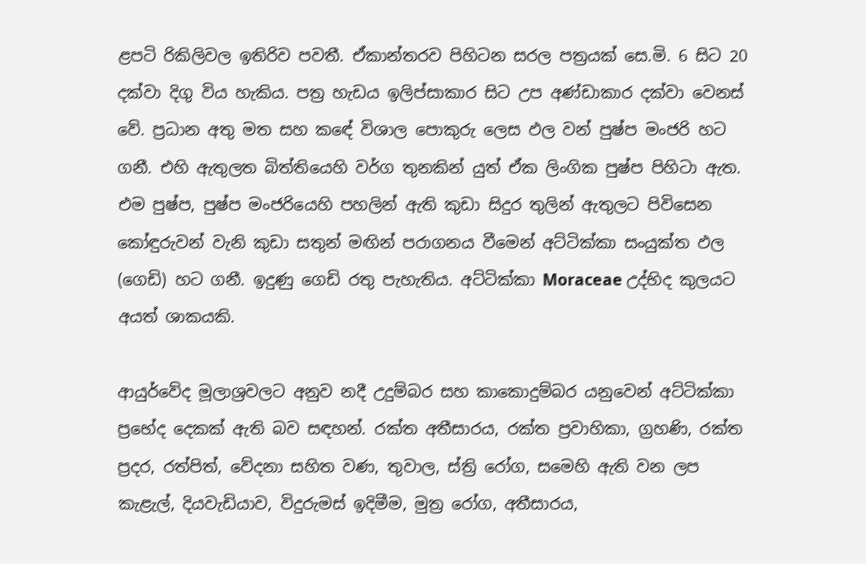ළපටි රිකිලිවල ඉතිරිව පවතී. ඒකාන්තරව පිහිටන සරල පත්‍රයක් සෙ.මි. 6 සිට 20 දක්වා දිගු විය හැකිය. පත්‍ර හැඩය ඉලිප්සාකාර සිට උප අණ්ඩාකාර දක්වා වෙනස් වේ. ප්‍රධාන අතු මත සහ කඳේ විශාල පොකුරු ලෙස ඵල වන් පුෂ්ප මංජරි හට ගනී. එහි ඇතුලත බිත්තියෙහි වර්ග තුනකින් යුත් ඒක ලිංගික පුෂ්ප පිහිටා ඇත. එම පුෂ්ප, පුෂ්ප මංජරියෙහි පහලින් ඇති කුඩා සිදුර තුලින් ඇතුලට පිවිසෙන කෝඳුරුවන් වැනි කුඩා සතුන් මඟින් පරාගනය වීමෙන් අට්ටික්කා සංයුක්ත ඵල (ගෙඩි) හට ගනී. ඉදුණු ගෙඩි රතු පැහැතිය. අට්ටික්කා Moraceae උද්භිද කුලයට අයත් ශාකයකි.

ආයුර්වේද මූලාශ්‍රවලට අනුව නදී උදුම්බර සහ කාකොදුම්බර යනුවෙන් අට්ටික්කා ප්‍රභේද දෙකක් ඇති බව සඳහන්. රක්ත අතීසාරය, රක්ත ප්‍රවාහිකා, ග්‍රහණි, රක්ත ප්‍රදර, රත්පිත්, වේදනා සහිත වණ, තුවාල, ස්ත්‍රි රෝග, සමෙහි ඇති වන ලප කැළැල්, දියවැඩියාව, විදුරුමස් ඉදිමීම, මුත්‍ර රෝග, අතීසාරය,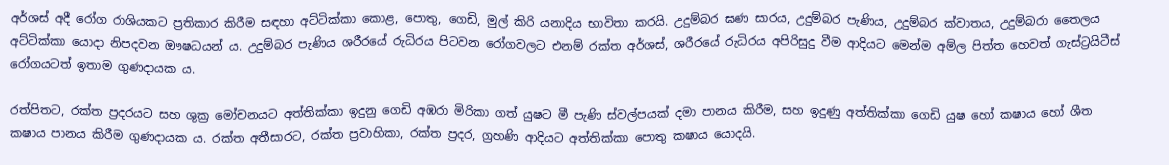අර්ශස් අදී රෝග රාශියකට ප්‍රතිකාර කිරීම සඳහා අට්ටික්කා කොළ, පොතු, ගෙඩි, මුල් කිරි යනාදිය භාවිතා කරයි. උදුම්බර ඝණ සාරය, උදුම්බර පැණිය, උදුම්බර ක්වාතය, උදුම්බරා තෛලය අට්ටික්කා යොදා නිපදවන ඖෂධයන් ය. උදුම්බර පැණිය ශරීරයේ රුධිරය පිටවන රෝගවලට එනම් රක්ත අර්ශස්, ශරීරයේ රුධිරය අපිරිසුදු වීම ආදියට මෙන්ම අම්ල පිත්ත හෙවත් ගැස්ට්‍රයිටීස් රෝගයටත් ඉතාම ගුණදායක ය.

රත්පිතට, රක්ත ප්‍රදරයට සහ ශුක්‍ර මෝචනයට අත්තික්කා ඉදුනු ගෙඩි අඹරා මිරිකා ගත් යුෂට මී පැණි ස්වල්පයක් දමා පානය කිරීම, සහ ඉදුණු අත්තික්කා ගෙඩි යුෂ හෝ කෂාය හෝ ශීත කෂාය පානය කිරීම ගුණදායක ය. රක්ත අතීසාරට, රක්ත ප්‍රවාහිකා, රක්ත ප්‍රදර, ග්‍රහණි ආදියට අත්තික්කා පොතු කෂාය යොදයි.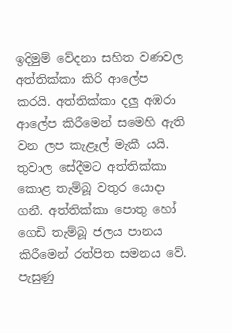ඉදිමුම් වේදනා සහිත වණවල අත්තික්කා කිරි ආලේප කරයි. අත්තික්කා දලු අඹරා ආලේප කිරීමෙන් සමෙහි ඇති වන ලප කැළෑල් මැකී යයි. තුවාල සේදීමට අත්තික්කා කොළ තැම්බූ වතුර යොදා ගනී. අත්තික්කා පොතු හෝ ගෙඩි තැම්බූ ජලය පානය කිරීමෙන් රත්පිත සමනය වේ. පැසුණු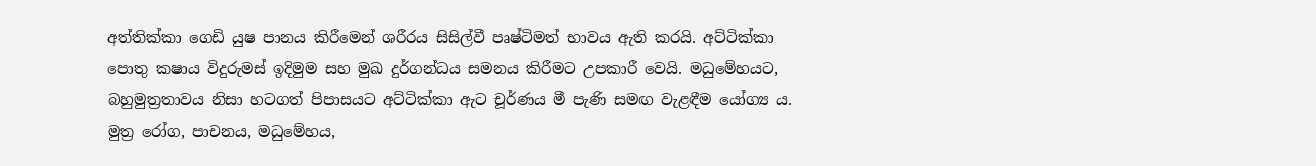අත්තික්කා ගෙඩි යුෂ පානය කිරීමෙන් ශරීරය සිසිල්වී පෘෂ්ටිමත් භාවය ඇති කරයි. අට්ටික්කා පොතු කෂාය විදුරුමස් ඉදිමුම සහ මුඛ දුර්ගන්ධය සමනය කිරීමට උපකාරී වෙයි. මධුමේහයට, බහුමුත්‍රතාවය නිසා හටගත් පිපාසයට අට්ටික්කා ඇට චූර්ණය මී පැණි සමඟ වැළඳීම යෝග්‍ය ය. මුත්‍ර රෝග, පාචනය, මධුමේහය,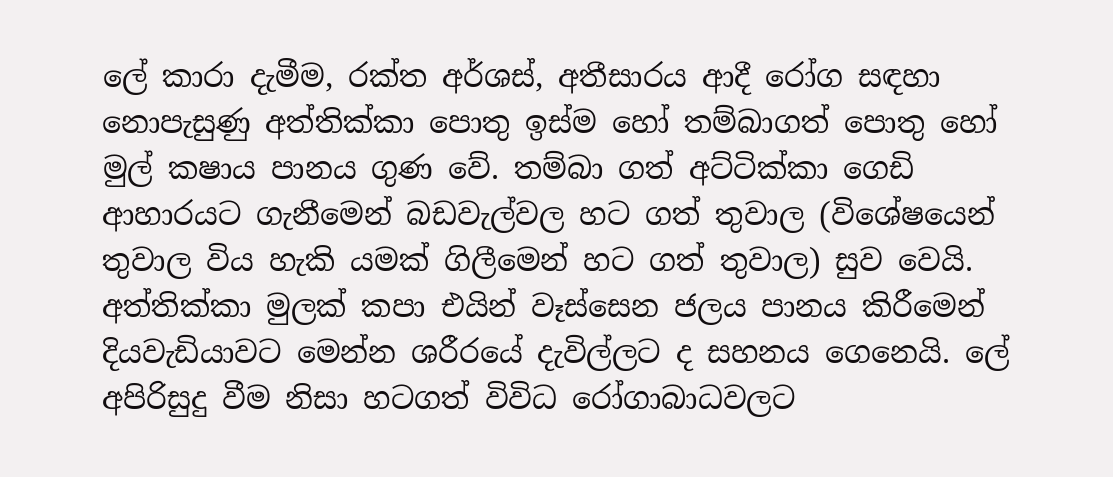ලේ කාරා දැමීම, රක්ත අර්ශස්, අතීසාරය ආදී රෝග සඳහා නොපැසුණු අත්තික්කා පොතු ඉස්ම හෝ තම්බාගත් පොතු හෝ මුල් කෂාය පානය ගුණ වේ. තම්බා ගත් අට්ටික්කා ගෙඩි ආහාරයට ගැනීමෙන් බඩවැල්වල හට ගත් තුවාල (විශේෂයෙන් තුවාල විය හැකි යමක් ගිලීමෙන් හට ගත් තුවාල) සුව වෙයි. අත්තික්කා මුලක් කපා එයින් වෑස්සෙන ජලය පානය කිරීමෙන් දියවැඩියාවට මෙන්න ශරීරයේ දැවිල්ලට ද සහනය ගෙනෙයි. ලේ අපිරිසුදු වීම නිසා හටගත් විවිධ රෝගාබාධවලට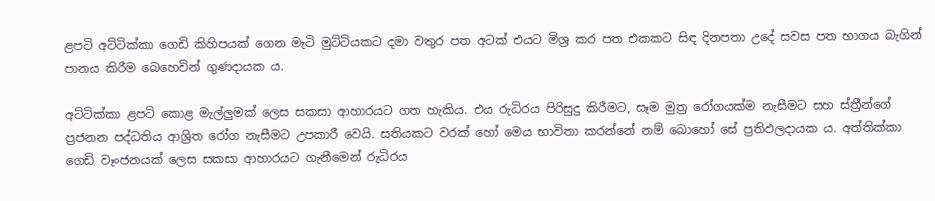ළපටි අට්ටික්කා ගෙඩි කිහිපයක් ගෙන මැටි මුට්ටියකට දමා වතුර පත අටක් එයට මිශ්‍ර කර පත එකකට සිඳ දිනපතා උදේ සවස පත භාගය බැගින් පානය කිරීම බෙහෙවින් ගුණදායක ය.

අට්ටික්කා ළපටි කොළ මැල්ලුමක් ලෙස සකසා ආහාරයට ගත හැකිය. එය රුධිරය පිරිසුදු කිරීමට, සෑම මුත්‍ර රෝගයක්ම නැසීමට සහ ස්ත්‍රීන්ගේ ප්‍රජනන පද්ධතිය ආශ්‍රිත රෝග නැසීමට උපකාරී වෙයි. සතියකට වරක් හෝ මෙය භාවිතා කරන්නේ නම් බොහෝ සේ ප්‍රතිඵලදායක ය. අත්තික්කා ගෙඩි වෑංජනයක් ලෙස සකසා ආහාරයට ගැනීමෙන් රුධිරය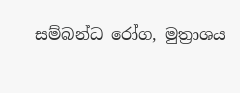සම්බන්ධ රෝග, මුත්‍රාශය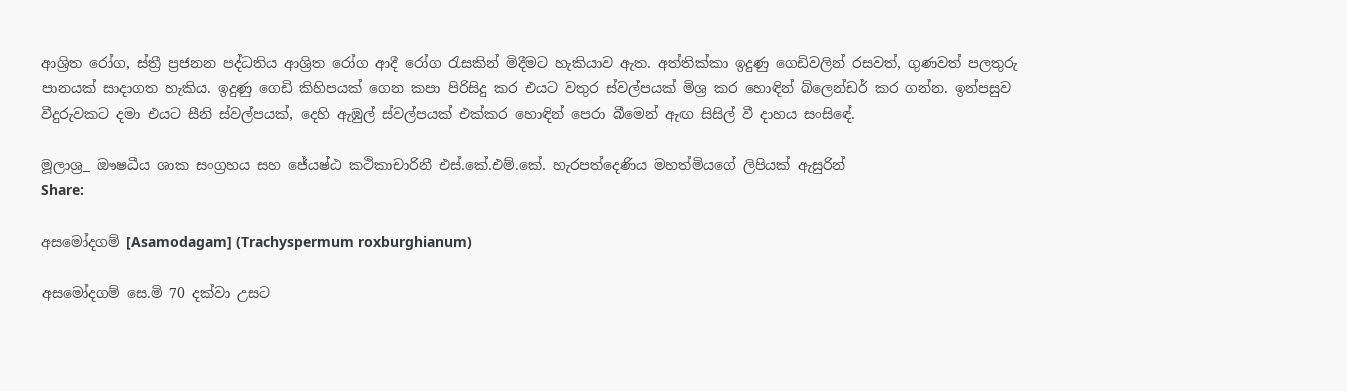ආශ්‍රිත රෝග, ස්ත්‍රී ප්‍රජනන පද්ධතිය ආශ්‍රිත රෝග ආදී රෝග රැසකින් මිදීමට හැකියාව ඇත. අත්තික්කා ඉදුණු ගෙඩිවලින් රසවත්, ගුණවත් පලතුරු පානයක් සාදාගත හැකිය. ඉදුණු ගෙඩි කිහිපයක් ගෙන කපා පිරිසිදු කර එයට වතුර ස්වල්පයක් මිශ්‍ර කර හොඳින් බ්ලෙන්ඩර් කර ගන්න. ඉන්පසුව වීදුරුවකට දමා එයට සීනි ස්වල්පයක්, දෙහි ඇඹුල් ස්වල්පයක් එක්කර හොඳින් පෙරා බීමෙන් ඇඟ සිසිල් වී දාහය සංසිඳේ.

මූලාශ්‍ර_ ඖෂධීය ශාක සංග්‍රහය සහ ජේ‍යෂ්ඨ කථිකාචාරිනී එස්.කේ.එම්.කේ. හැරපත්දෙණිය මහත්මියගේ ලිපියක් ඇසුරින්
Share:

අසමෝදගම් [Asamodagam] (Trachyspermum roxburghianum)

අසමෝදගම් සෙ.මි 70 දක්වා උසට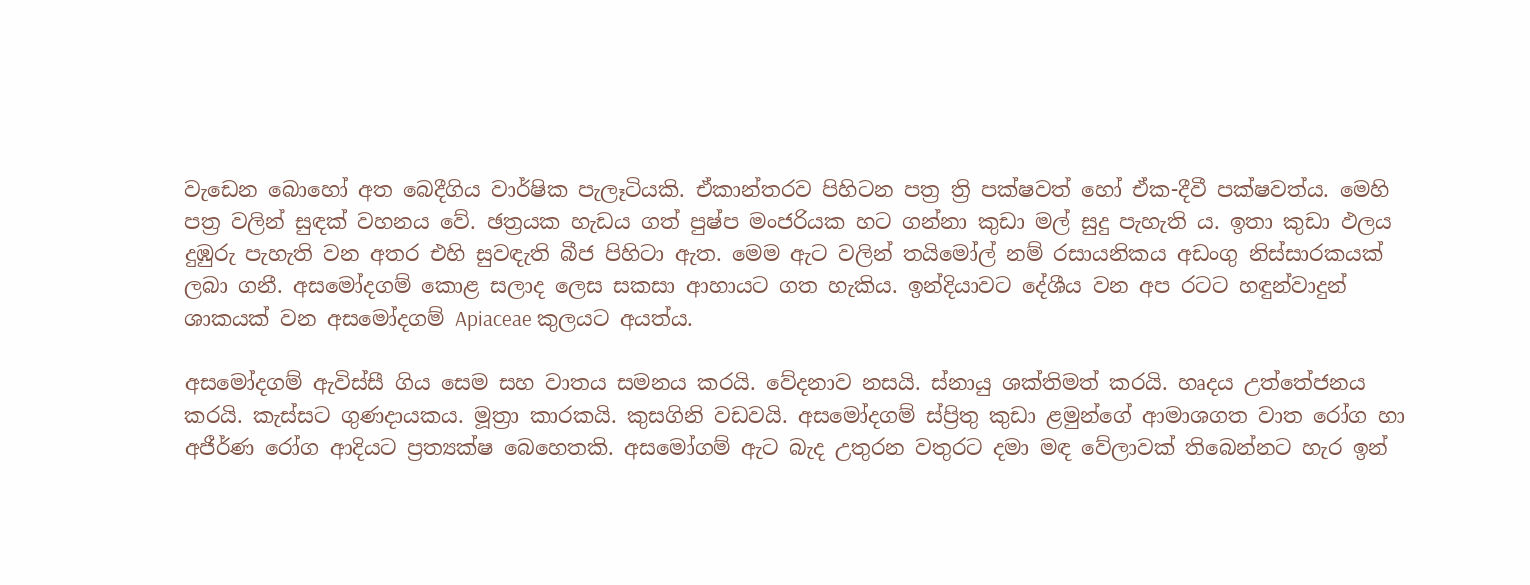වැඩෙන බොහෝ අත බෙදීගිය වාර්ෂික පැලෑටියකි. ඒකාන්තරව පිහිටන පත්‍ර ත්‍රි පක්ෂවත් හෝ ඒක-දීවී පක්ෂවත්ය. මෙහි පත්‍ර වලින් සුඳක් වහනය වේ. ඡත්‍රයක හැඩය ගත් පුෂ්ප මංජරියක හට ගන්නා කුඩා මල් සුදු පැහැති ය. ඉතා කුඩා ඵලය දුඹුරු පැහැති වන අතර එහි සුවඳැති බීජ පිහිටා ඇත. මෙම ඇට වලින් තයිමෝල් නම් රසායනිකය අඩංගු නිස්සාරකයක් ලබා ගනී. අසමෝදගම් කොළ සලාද ලෙස සකසා ආහායට ගත හැකිය. ඉන්දියාවට දේශීය වන අප රටට හඳුන්වාදුන් ශාකයක් වන අසමෝදගම් Apiaceae කුලයට අයත්ය.

අසමෝදගම් ඇවිස්සී ගිය සෙම සහ වාතය සමනය කරයි. වේදනාව නසයි. ස්නායු ශක්තිමත් කරයි. හෘදය උත්තේජනය කරයි. කැස්සට ගුණදායකය. මූත්‍රා කාරකයි. කුසගිනි වඩවයි. අසමෝදගම් ස්ප්‍රිතු කුඩා ළමුන්ගේ ආමාශගත වාත රෝග හා අජීර්ණ රෝග ආදියට ප්‍රත්‍යක්ෂ බෙහෙතකි. අසමෝගම් ඇට බැද උතුරන වතුරට දමා මඳ වේලාවක් තිබෙන්නට හැර ඉන්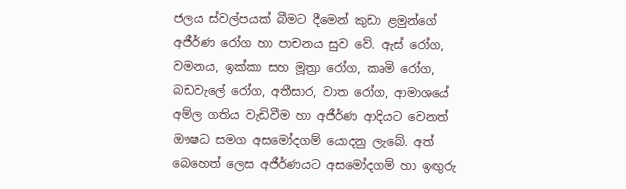ජලය ස්වල්පයක් බීමට දීමෙන් කුඩා ළමුන්ගේ අජීර්ණ රෝග හා පාචනය සුව වේ. ඇස් රෝග, වමනය, ඉක්කා සහ මූත්‍රා රෝග, කෘමි රෝග, බඩවැලේ රෝග, අතීසාර, වාත රෝග, ආමාශයේ අම්ල ගතිය වැඩිවීම හා අජීර්ණ ආදියට වෙනත් ඖෂධ සමග අසමෝදගම් යොදනු ලැබේ. අත් බෙහෙත් ලෙස අජීර්ණයට අසමෝදගම් හා ඉඟුරු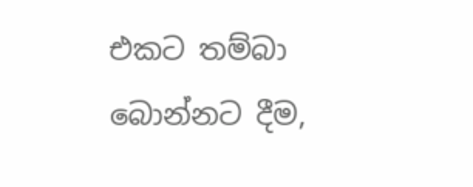එකට තම්බා බොන්නට දීම,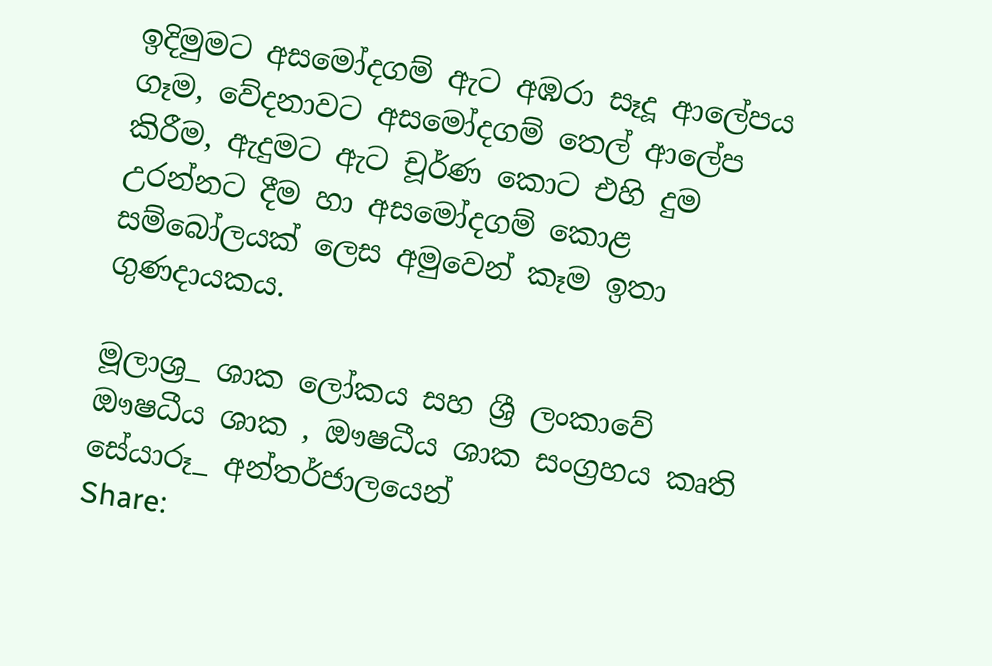ඉදිමුමට අසමෝදගම් ඇට අඹරා සෑදූ ආලේපය ගෑම, වේදනාවට අසමෝදගම් තෙල් ආලේප කිරීම, ඇදුමට ඇට චූර්ණ කොට එහි දුම උරන්නට දීම හා අසමෝදගම් කොළ සම්බෝලයක් ලෙස අමුවෙන් කෑම ඉතා ගුණදායකය.

මූලාශ්‍ර_ ශාක ලෝකය සහ ශ්‍රී ලංකාවේ ඖෂධීය ශාක , ඖෂධීය ශාක සංග්‍රහය කෘති
සේයාරූ_ අන්තර්ජාලයෙන්
Share: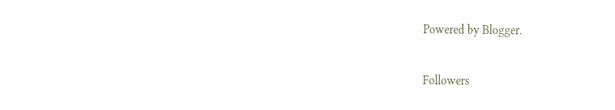Powered by Blogger.

Followers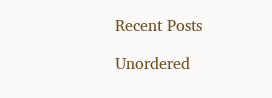Recent Posts

Unordered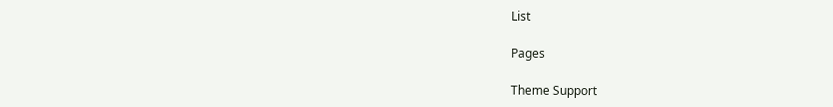List

Pages

Theme Support